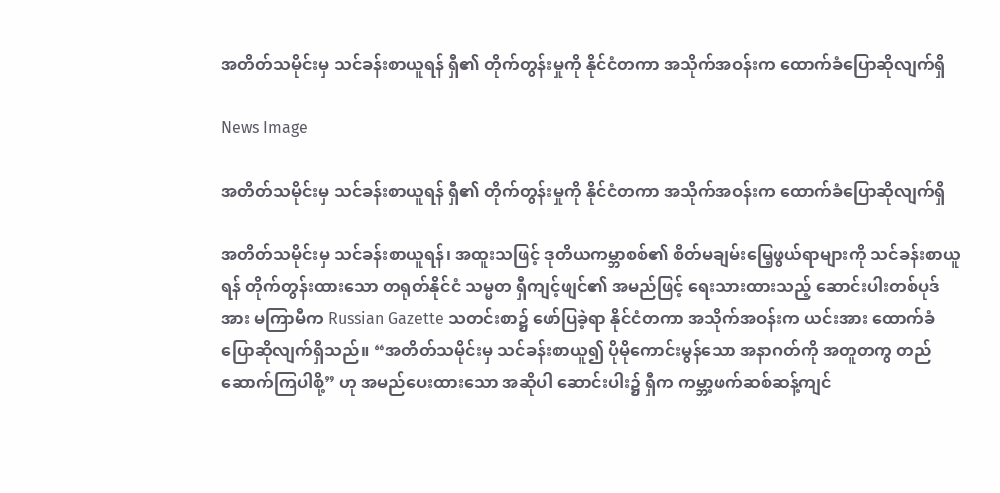အတိတ်သမိုင်းမှ သင်ခန်းစာယူရန် ရှီ၏ တိုက်တွန်းမှုကို နိုင်ငံတကာ အသိုက်အဝန်းက ထောက်ခံပြောဆိုလျက်ရှိ

News Image

အတိတ်သမိုင်းမှ သင်ခန်းစာယူရန် ရှီ၏ တိုက်တွန်းမှုကို နိုင်ငံတကာ အသိုက်အဝန်းက ထောက်ခံပြောဆိုလျက်ရှိ

အတိတ်သမိုင်းမှ သင်ခန်းစာယူရန်၊ အထူးသဖြင့် ဒုတိယကမ္ဘာစစ်၏ စိတ်မချမ်းမြေ့ဖွယ်ရာများကို သင်ခန်းစာယူရန် တိုက်တွန်းထားသော တရုတ်နိုင်ငံ သမ္မတ ရှီကျင့်ဖျင်၏ အမည်ဖြင့် ရေးသားထားသည့် ဆောင်းပါးတစ်ပုဒ်အား မကြာမီက Russian Gazette သတင်းစာ၌ ဖော်ပြခဲ့ရာ နိုင်ငံတကာ အသိုက်အဝန်းက ယင်းအား ထောက်ခံပြောဆိုလျက်ရှိသည်။ “အတိတ်သမိုင်းမှ သင်ခန်းစာယူ၍ ပိုမိုကောင်းမွန်သော အနာဂတ်ကို အတူတကွ တည်ဆောက်ကြပါစို့” ဟု အမည်ပေးထားသော အဆိုပါ ဆောင်းပါး၌ ရှီက ကမ္ဘာ့ဖက်ဆစ်ဆန့်ကျင်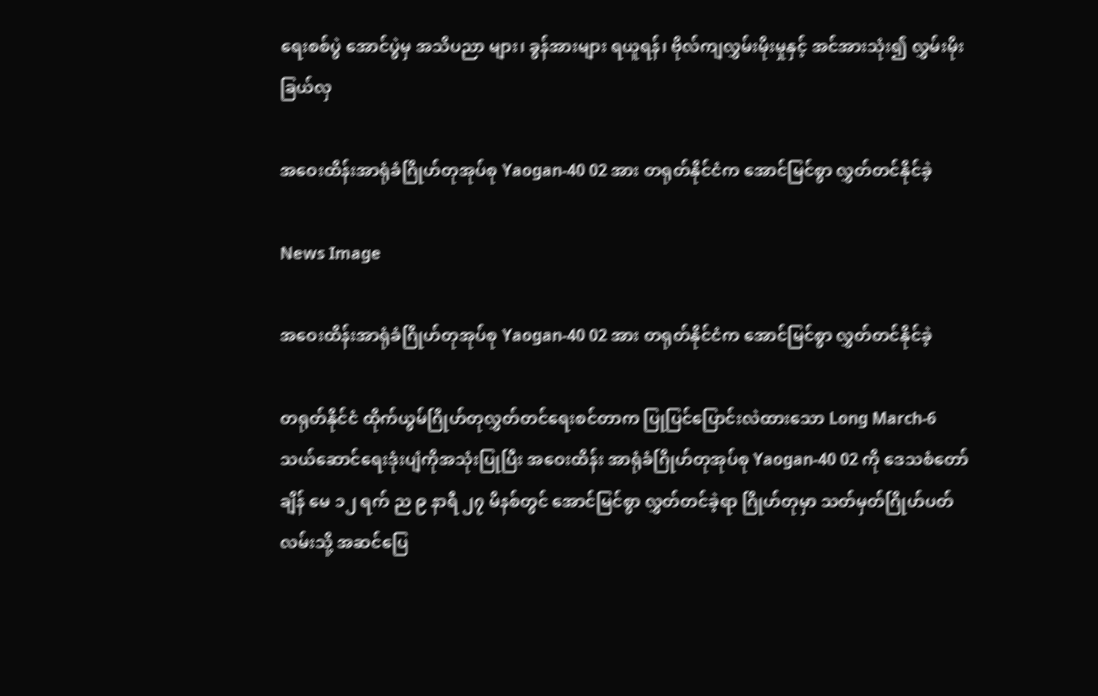ရေးစစ်ပွဲ အောင်ပွဲမှ အသိပညာ များ၊ ခွန်အားများ ရယူရန်၊ ဗိုလ်ကျလွှမ်းမိုးမှုနှင့် အင်အားသုံး၍ လွှမ်းမိုး ခြယ်လှ

အဝေးထိန်းအာရုံခံဂြိုဟ်တုအုပ်စု Yaogan-40 02 အား တရုတ်နိုင်ငံက အောင်မြင်စွာ လွှတ်တင်နိုင်ခဲ့

News Image

အဝေးထိန်းအာရုံခံဂြိုဟ်တုအုပ်စု Yaogan-40 02 အား တရုတ်နိုင်ငံက အောင်မြင်စွာ လွှတ်တင်နိုင်ခဲ့

တရုတ်နိုင်ငံ ထိုက်ယွမ်ဂြိုဟ်တုလွှတ်တင်ရေးစင်တာက ပြုပြင်ပြောင်းလဲထားသော Long March-6 သယ်ဆောင်ရေးဒုံးပျံကိုအသုံးပြုပြီး အဝေးထိန်း အာရုံခံဂြိုဟ်တုအုပ်စု Yaogan-40 02 ကို ဒေသစံတော်ချိန် မေ ၁၂ ရက် ည ၉ နာရီ ၂၇ မိနစ်တွင် အောင်မြင်စွာ လွှတ်တင်ခဲ့ရာ ဂြိုဟ်တုမှာ သတ်မှတ်ဂြိုဟ်ပတ်လမ်းသို့ အဆင်ပြေ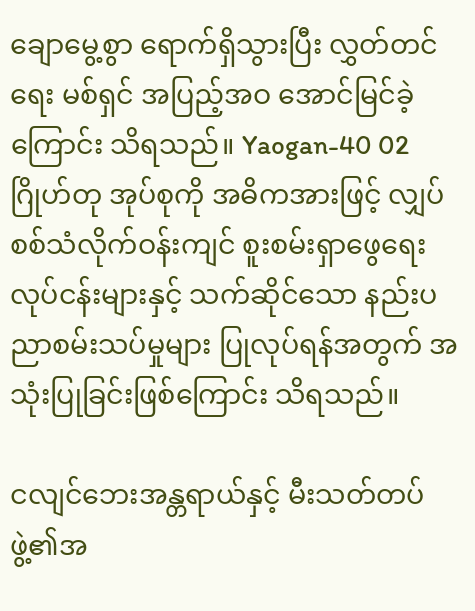ချောမွေ့စွာ ရောက်ရှိသွားပြီး လွှတ်တင်ရေး မစ်ရှင် အပြည့်အဝ အောင်မြင်ခဲ့ကြောင်း သိရသည်။ Yaogan-40 02 ဂြိုဟ်တု အုပ်စုကို အဓိကအားဖြင့် လျှပ်စစ်သံလိုက်ဝန်းကျင် စူးစမ်းရှာဖွေရေးလုပ်ငန်းများနှင့် သက်ဆိုင်သော နည်းပညာစမ်းသပ်မှုများ ပြုလုပ်ရန်အတွက် အသုံးပြုခြင်းဖြစ်ကြောင်း သိရသည်။

ငလျင်ဘေးအန္တရာယ်နှင့် မီးသတ်တပ်ဖွဲ့၏အ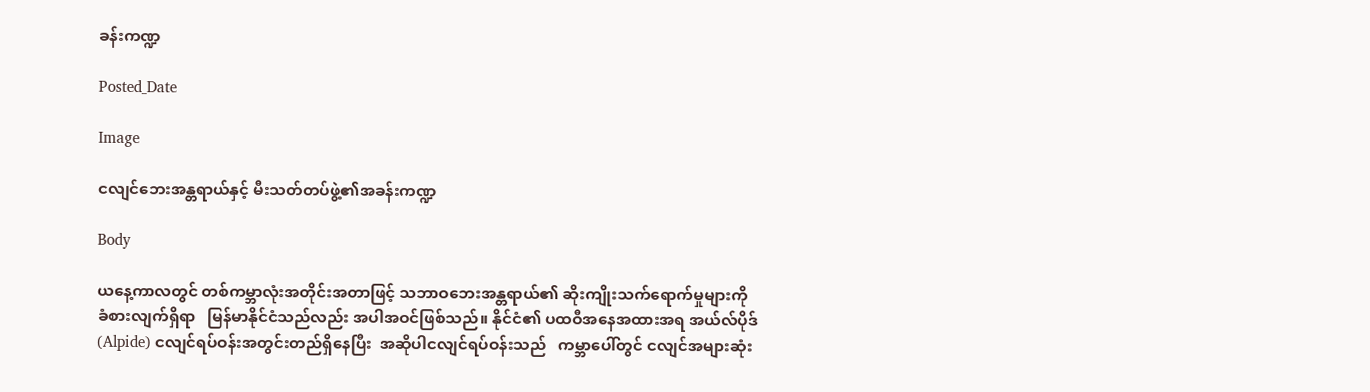ခန်းကဏ္ဍ

Posted_Date

Image

ငလျင်ဘေးအန္တရာယ်နှင့် မီးသတ်တပ်ဖွဲ့၏အခန်းကဏ္ဍ

Body

ယနေ့ကာလတွင် တစ်ကမ္ဘာလုံးအတိုင်းအတာဖြင့် သဘာဝဘေးအန္တရာယ်၏ ဆိုးကျိုးသက်ရောက်မှုများကို  ခံစားလျက်ရှိရာ   မြန်မာနိုင်ငံသည်လည်း အပါအဝင်ဖြစ်သည်။ နိုင်ငံ၏ ပထဝီအနေအထားအရ အယ်လ်ပိုဒ် (Alpide) ငလျင်ရပ်ဝန်းအတွင်းတည်ရှိနေပြီး  အဆိုပါငလျင်ရပ်ဝန်းသည်   ကမ္ဘာပေါ်တွင် ငလျင်အများဆုံး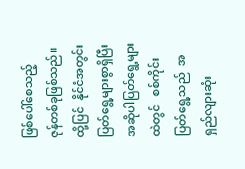ဖြစ်ပေါ်စေသည့်   ဇုန်တစ်ခုဖြစ်သည်။ ထို့ပြင်  နိုင်ငံအတွင်း ပြတ်ရွေ့များစွာရှိပြီး အဆိုပါပြတ်ရွေ့များထဲတွင်   စစ်ကိုင်းပြတ်ရွေ့သည်  အရှည်လျားဆုံး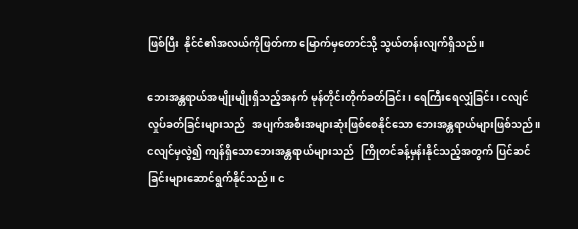ဖြစ်ပြီး  နိုင်ငံ၏အလယ်ကိုဖြတ်ကာ မြောက်မှတောင်သို့ သွယ်တန်းလျက်ရှိသည်။

ဘေးအန္တရာယ်အမျိုးမျိုးရှိသည့်အနက် မုန်တိုင်းတိုက်ခတ်ခြင်း၊ ရေကြီးရေလျှံခြင်း၊ ငလျင်လှုပ်ခတ်ခြင်းများသည်   အပျက်အစီးအများဆုံးဖြစ်စေနိုင်သော ဘေးအန္တရာယ်များဖြစ်သည်။  ငလျင်မှလွဲ၍ ကျန်ရှိသောဘေးအန္တရာယ်များသည်   ကြိုတင်ခန့်မှန်းနိုင်သည့်အတွက် ပြင်ဆင်ခြင်းများဆောင်ရွက်နိုင်သည်။ င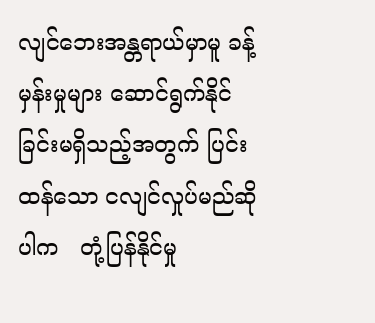လျင်ဘေးအန္တရာယ်မှာမူ ခန့်မှန်းမှုများ ဆောင်ရွက်နိုင်ခြင်းမရှိသည့်အတွက် ပြင်းထန်သော ငလျင်လှုပ်မည်ဆိုပါက   တုံ့ပြန်နိုင်မှု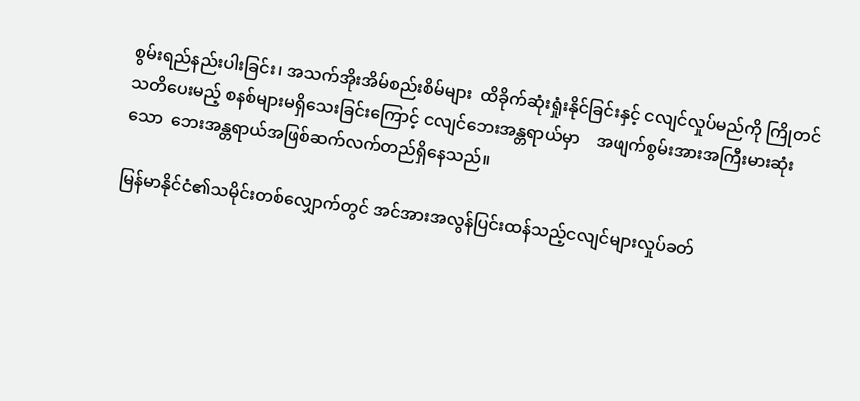စွမ်းရည်နည်းပါးခြင်း၊ အသက်အိုးအိမ်စည်းစိမ်များ  ထိခိုက်ဆုံးရှုံးနိုင်ခြင်းနှင့် ငလျင်လှုပ်မည်ကို ကြိုတင်သတိပေးမည့် စနစ်များမရှိသေးခြင်းကြောင့် ငလျင်ဘေးအန္တရာယ်မှာ    အဖျက်စွမ်းအားအကြီးမားဆုံးသော  ဘေးအန္တရာယ်အဖြစ်ဆက်လက်တည်ရှိနေသည်။

မြန်မာနိုင်ငံ၏သမိုင်းတစ်လျှောက်တွင် အင်အားအလွန်ပြင်းထန်သည့်ငလျင်များလှုပ်ခတ်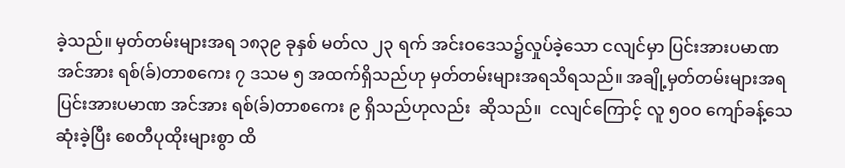ခဲ့သည်။ မှတ်တမ်းများအရ ၁၈၃၉ ခုနှစ် မတ်လ ၂၃ ရက် အင်းဝဒေသ၌လှုပ်ခဲ့သော ငလျင်မှာ ပြင်းအားပမာဏ အင်အား ရစ်(ခ်)တာစကေး ၇ ဒသမ ၅ အထက်ရှိသည်ဟု မှတ်တမ်းများအရသိရသည်။ အချို့မှတ်တမ်းများအရ ပြင်းအားပမာဏ အင်အား ရစ်(ခ်)တာစကေး ၉ ရှိသည်ဟုလည်း  ဆိုသည်။  ငလျင်ကြောင့် လူ ၅ဝဝ ကျော်ခန့်သေဆုံးခဲ့ပြီး စေတီပုထိုးများစွာ ထိ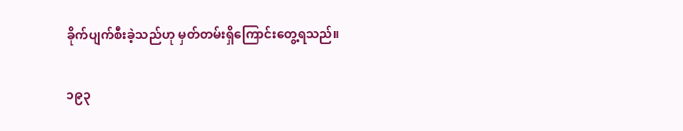ခိုက်ပျက်စီးခဲ့သည်ဟု မှတ်တမ်းရှိကြောင်းတွေ့ရသည်။

၁၉၃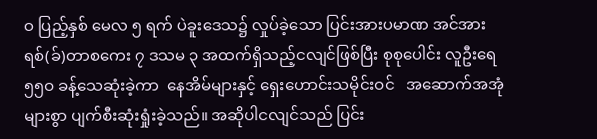ဝ ပြည့်နှစ် မေလ ၅ ရက် ပဲခူးဒေသ၌ လှုပ်ခဲ့သော ပြင်းအားပမာဏ အင်အား ရစ်(ခ်)တာစကေး ၇ ဒသမ ၃ အထက်ရှိသည့်ငလျင်ဖြစ်ပြီး စုစုပေါင်း လူဦးရေ ၅၅ဝ ခန့်သေဆုံးခဲ့ကာ  နေအိမ်များနှင့် ရှေးဟောင်းသမိုင်းဝင်   အဆောက်အအုံများစွာ ပျက်စီးဆုံးရှုံးခဲ့သည်။ အဆိုပါငလျင်သည် ပြင်း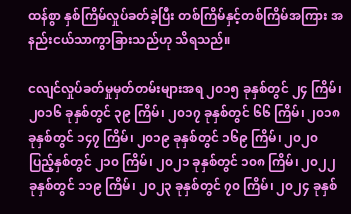ထန်စွာ နှစ်ကြိမ်လှုပ်ခတ်ခဲ့ပြီး တစ်ကြိမ်နှင့်တစ်ကြိမ်အကြား အနည်းငယ်သာကွာခြားသည်ဟု သိရသည်။

ငလျင်လှုပ်ခတ်မှုမှတ်တမ်းများအရ ၂၀၁၅ ခုနှစ်တွင် ၂၄ ကြိမ်၊ ၂၀၁၆ ခုနှစ်တွင် ၃၉ ကြိမ်၊ ၂၀၁၇ ခုနှစ်တွင် ၆၆ ကြိမ်၊ ၂၀၁၈ ခုနှစ်တွင် ၁၄၇ ကြိမ်၊ ၂၀၁၉ ခုနှစ်တွင် ၁၆၉ ကြိမ်၊ ၂၀၂၀ ပြည့်နှစ်တွင် ၂၁၀ ကြိမ်၊ ၂၀၂၁ ခုနှစ်တွင် ၁၀၈ ကြိမ်၊ ၂၀၂၂ ခုနှစ်တွင် ၁၁၉ ကြိမ်၊ ၂၀၂၃ ခုနှစ်တွင် ၇၀ ကြိမ်၊ ၂၀၂၄ ခုနှစ်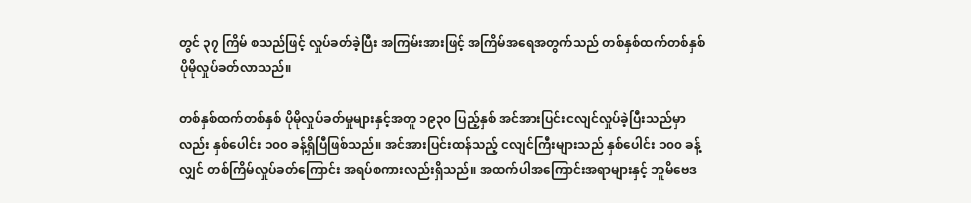တွင် ၃၇ ကြိမ် စသည်ဖြင့် လှုပ်ခတ်ခဲ့ပြီး အကြမ်းအားဖြင့် အကြိမ်အရေအတွက်သည် တစ်နှစ်ထက်တစ်နှစ် ပိုမိုလှုပ်ခတ်လာသည်။

တစ်နှစ်ထက်တစ်နှစ် ပိုမိုလှုပ်ခတ်မှုများနှင့်အတူ ၁၉၃၀ ပြည့်နှစ် အင်အားပြင်းငလျင်လှုပ်ခဲ့ပြီးသည်မှာလည်း နှစ်ပေါင်း ၁၀၀ ခန့်ရှိပြီဖြစ်သည်။ အင်အားပြင်းထန်သည့် ငလျင်ကြီးများသည် နှစ်ပေါင်း ၁၀၀ ခန့်လျှင် တစ်ကြိမ်လှုပ်ခတ်ကြောင်း အရပ်စကားလည်းရှိသည်။ အထက်ပါအကြောင်းအရာများနှင့် ဘူမိဗေဒ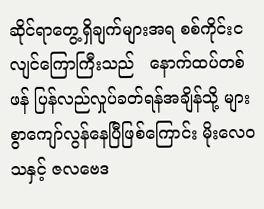ဆိုင်ရာတွေ့ရှိချက်များအရ စစ်ကိုင်းငလျင်ကြောကြီးသည်   နောက်ထပ်တစ်ဖန် ပြန်လည်လှုပ်ခတ်ရန်အချိန်သို့ များစွာကျော်လွန်နေပြီဖြစ်ကြောင်း မိုးလေဝသနှင့် ဇလဗေဒ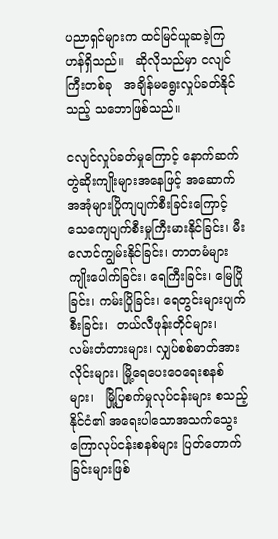ပညာရှင်များက ထင်မြင်ယူဆခဲ့ကြဟန်ရှိသည်။   ဆိုလိုသည်မှာ ငလျင်ကြီးတစ်ခု   အချိန်မရွေးလှုပ်ခတ်နိုင်သည့် သဘောဖြစ်သည်။

ငလျင်လှုပ်ခတ်မှုကြောင့် နောက်ဆက်တွဲဆိုးကျိုးများအနေဖြင့် အဆောက်အအုံများပြိုကျပျက်စီးခြင်းကြောင့် သေကျေပျက်စီးမှုကြီးမားနိုင်ခြင်း၊ မီးလောင်ကျွမ်းနိုင်ခြင်း၊ တာတမံများကျိုးပေါက်ခြင်း၊ ရေကြီးခြင်း၊ မြေပြိုခြင်း၊ ကမ်းပြိုခြင်း၊ ရေတွင်းများပျက်စီးခြင်း၊  တယ်လီဖုန်းတိုင်များ၊  လမ်းတံတားများ၊ လျှပ်စစ်ဓာတ်အားလိုင်းများ၊ မြို့ရေပေးဝေရေးစနစ်များ၊   မြို့ပြစက်မှုလုပ်ငန်းများ စသည့်   နိုင်ငံ၏ အရေးပါသောအသက်သွေးကြောလုပ်ငန်းစနစ်များ ပြတ်တောက်ခြင်းများဖြစ်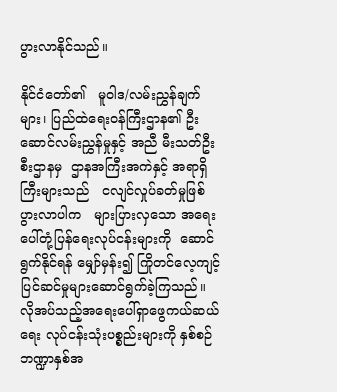ပွားလာနိုင်သည်။

နိုင်ငံတော်၏   မူဝါဒ/လမ်းညွှန်ချက်များ၊ ပြည်ထဲရေးဝန်ကြီးဌာန၏ ဦးဆောင်လမ်းညွှန်မှုနှင့် အညီ မီးသတ်ဦးစီးဌာနမှ  ဌာနအကြီးအကဲနှင့် အရာရှိကြီးများသည်   ငလျင်လှုပ်ခတ်မှုဖြစ်ပွားလာပါက   များပြားလှသော အရေးပေါ်တုံ့ပြန်ရေးလုပ်ငန်းများကို  ဆောင်ရွက်နိုင်ရန် မျှော်မှန်း၍ ကြိုတင်လေ့ကျင့်ပြင်ဆင်မှုများဆောင်ရွက်ခဲ့ကြသည်။ လိုအပ်သည့်အရေးပေါ်ရှာဖွေကယ်ဆယ်ရေး လုပ်ငန်းသုံးပစ္စည်းများကို နှစ်စဉ်ဘဏ္ဍာနှစ်အ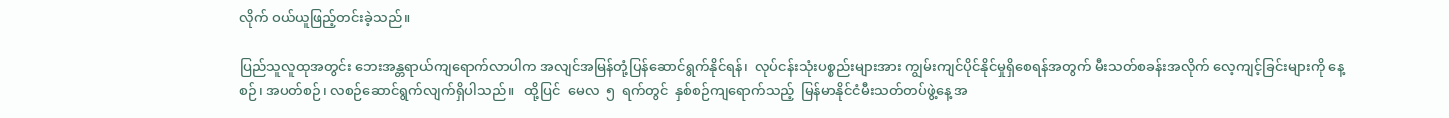လိုက် ဝယ်ယူဖြည့်တင်းခဲ့သည်။

ပြည်သူလူထုအတွင်း ဘေးအန္တရာယ်ကျရောက်လာပါက အလျင်အမြန်တုံ့ပြန်ဆောင်ရွက်နိုင်ရန်၊  လုပ်ငန်းသုံးပစ္စည်းများအား ကျွမ်းကျင်ပိုင်နိုင်မှုရှိစေရန်အတွက် မီးသတ်စခန်းအလိုက် လေ့ကျင့်ခြင်းများကို နေ့စဉ်၊ အပတ်စဉ်၊ လစဉ်ဆောင်ရွက်လျက်ရှိပါသည်။   ထို့ပြင်  မေလ  ၅  ရက်တွင်  နှစ်စဉ်ကျရောက်သည့်  မြန်မာနိုင်ငံမီးသတ်တပ်ဖွဲ့နေ့ အ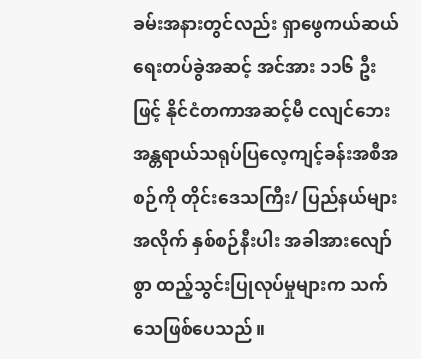ခမ်းအနားတွင်လည်း ရှာဖွေကယ်ဆယ်ရေးတပ်ခွဲအဆင့် အင်အား ၁၁၆ ဦးဖြင့် နိုင်ငံတကာအဆင့်မီ ငလျင်ဘေးအန္တရာယ်သရုပ်ပြလေ့ကျင့်ခန်းအစီအစဉ်ကို တိုင်းဒေသကြီး/ ပြည်နယ်များအလိုက် နှစ်စဉ်နီးပါး အခါအားလျော်စွာ ထည့်သွင်းပြုလုပ်မှုများက သက်သေဖြစ်ပေသည်။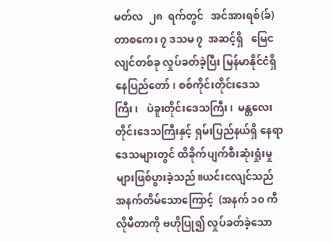မတ်လ  ၂၈  ရက်တွင်   အင်အားရစ်(ခ်)တာစကေး ၇ ဒသမ ၇  အဆင့်ရှိ   မြေငလျင်တစ်ခု လှုပ်ခတ်ခဲ့ပြီး မြန်မာနိုင်ငံရှိ နေပြည်တော်၊ စစ်ကိုင်းတိုင်းဒေသကြီး၊   ပဲခူးတိုင်းဒေသကြီး၊  မန္တလေးတိုင်းဒေသကြီးနှင့် ရှမ်းပြည်နယ်ရှိ နေရာဒေသများတွင် ထိခိုက်ပျက်စီးဆုံးရှုံးမှုများဖြစ်ပွားခဲ့သည်။ယင်းငလျင်သည် အနက်တိမ်သောကြောင့်  (အနက် ၁၀ ကီလိုမီတာကို ဗဟိုပြု၍ လှုပ်ခတ်ခဲ့သော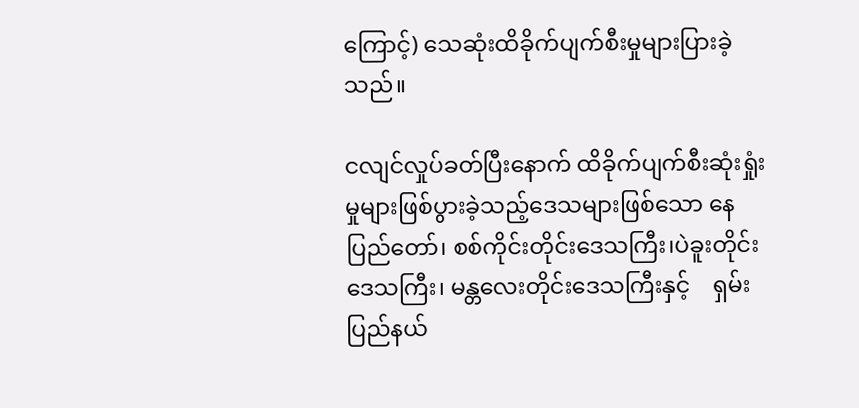ကြောင့်) သေဆုံးထိခိုက်ပျက်စီးမှုများပြားခဲ့သည်။

ငလျင်လှုပ်ခတ်ပြီးနောက် ထိခိုက်ပျက်စီးဆုံးရှုံးမှုများဖြစ်ပွားခဲ့သည့်ဒေသများဖြစ်သော နေပြည်တော်၊ စစ်ကိုင်းတိုင်းဒေသကြီး၊ပဲခူးတိုင်းဒေသကြီး၊ မန္တလေးတိုင်းဒေသကြီးနှင့်    ရှမ်းပြည်နယ်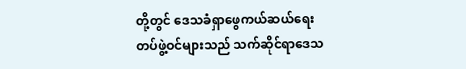တို့တွင် ဒေသခံရှာဖွေကယ်ဆယ်ရေးတပ်ဖွဲ့ဝင်များသည် သက်ဆိုင်ရာဒေသ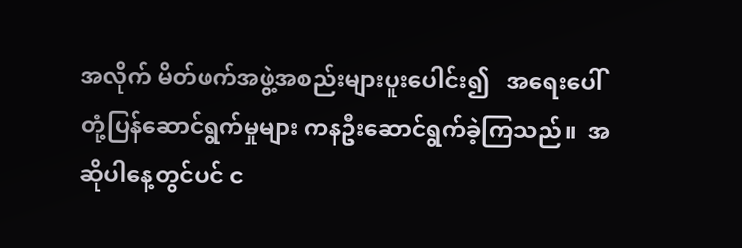အလိုက် မိတ်ဖက်အဖွဲ့အစည်းများပူးပေါင်း၍   အရေးပေါ်တုံ့ပြန်ဆောင်ရွက်မှုများ ကနဦးဆောင်ရွက်ခဲ့ကြသည်။  အဆိုပါနေ့တွင်ပင် င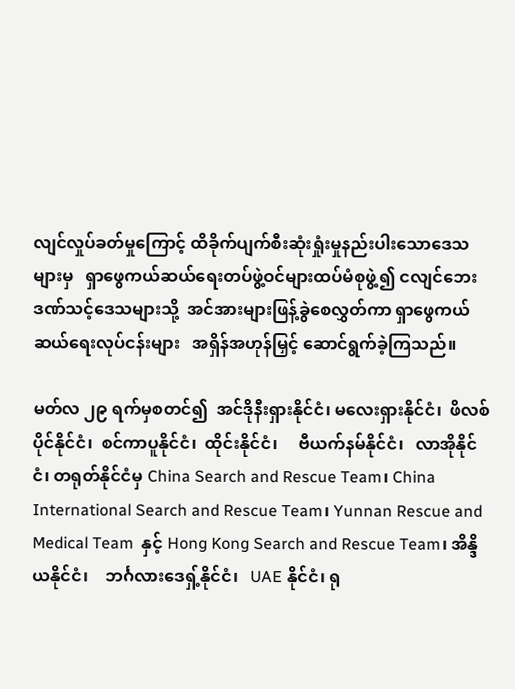လျင်လှုပ်ခတ်မှုကြောင့် ထိခိုက်ပျက်စီးဆုံးရှုံးမှုနည်းပါးသောဒေသများမှ   ရှာဖွေကယ်ဆယ်ရေးတပ်ဖွဲ့ဝင်များထပ်မံစုဖွဲ့၍ ငလျင်ဘေးဒဏ်သင့်ဒေသများသို့  အင်အားများဖြန့်ခွဲစေလွှတ်ကာ ရှာဖွေကယ်ဆယ်ရေးလုပ်ငန်းများ   အရှိန်အဟုန်မြှင့် ဆောင်ရွက်ခဲ့ကြသည်။

မတ်လ ၂၉ ရက်မှစတင်၍  အင်ဒိုနီးရှားနိုင်ငံ၊ မလေးရှားနိုင်ငံ၊  ဖိလစ်ပိုင်နိုင်ငံ၊  စင်ကာပူနိုင်ငံ၊  ထိုင်းနိုင်ငံ၊     ဗီယက်နမ်နိုင်ငံ၊   လာအိုနိုင်ငံ၊ တရုတ်နိုင်ငံမှ China Search and Rescue Team၊ China International Search and Rescue Team၊ Yunnan Rescue and Medical Team  နှင့် Hong Kong Search and Rescue Team၊ အိန္ဒိယနိုင်ငံ၊    ဘင်္ဂလားဒေရှ့်နိုင်ငံ၊   UAE နိုင်ငံ၊ ရု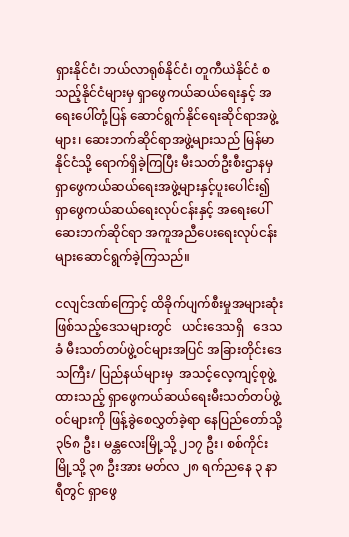ရှားနိုင်ငံ၊ ဘယ်လာရုစ်နိုင်ငံ၊ တူကီယဲနိုင်ငံ စသည့်နိုင်ငံများမှ ရှာဖွေကယ်ဆယ်ရေးနှင့် အရေးပေါ်တုံ့ပြန် ဆောင်ရွက်နိုင်ရေးဆိုင်ရာအဖွဲ့များ၊ ဆေးဘက်ဆိုင်ရာအဖွဲ့များသည် မြန်မာနိုင်ငံသို့ ရောက်ရှိခဲ့ကြပြီး မီးသတ်ဦးစီးဌာနမှ  ရှာဖွေကယ်ဆယ်ရေးအဖွဲ့များနှင့်ပူးပေါင်း၍  ရှာဖွေကယ်ဆယ်ရေးလုပ်ငန်းနှင့် အရေးပေါ်ဆေးဘက်ဆိုင်ရာ အကူအညီပေးရေးလုပ်ငန်းများဆောင်ရွက်ခဲ့ကြသည်။

ငလျင်ဒဏ်ကြောင့် ထိခိုက်ပျက်စီးမှုအများဆုံးဖြစ်သည့်ဒေသများတွင်   ယင်းဒေသရှိ   ဒေသခံ မီးသတ်တပ်ဖွဲ့ဝင်များအပြင် အခြားတိုင်းဒေသကြီး/ ပြည်နယ်များမှ  အသင့်လေ့ကျင့်စုဖွဲ့ထားသည့် ရှာဖွေကယ်ဆယ်ရေးမီးသတ်တပ်ဖွဲ့ဝင်များကို ဖြန့်ခွဲစေလွှတ်ခဲ့ရာ နေပြည်တော်သို့ ၃၆၈ ဦး၊ မန္တလေးမြို့သို့ ၂၁၇ ဦး၊ စစ်ကိုင်းမြို့သို့ ၃၈ ဦးအား မတ်လ ၂၈ ရက်ညနေ ၃ နာရီတွင် ရှာဖွေ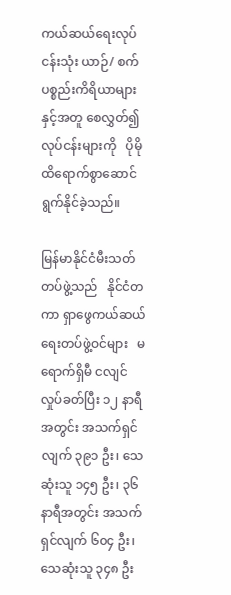ကယ်ဆယ်ရေးလုပ်ငန်းသုံး ယာဉ်/ စက်ပစ္စည်းကိရိယာများနှင့်အတူ စေလွှတ်၍  လုပ်ငန်းများကို   ပိုမိုထိရောက်စွာဆောင်ရွက်နိုင်ခဲ့သည်။

မြန်မာနိုင်ငံမီးသတ်တပ်ဖွဲ့သည်   နိုင်ငံတကာ ရှာဖွေကယ်ဆယ်ရေးတပ်ဖွဲ့ဝင်များ   မရောက်ရှိမီ ငလျင်လှုပ်ခတ်ပြီး ၁၂ နာရီအတွင်း အသက်ရှင်လျက် ၃၉၁ ဦး၊ သေဆုံးသူ ၁၄၅ ဦး၊ ၃၆ နာရီအတွင်း အသက်ရှင်လျက် ၆၀၄ ဦး၊ သေဆုံးသူ ၃၄၈ ဦး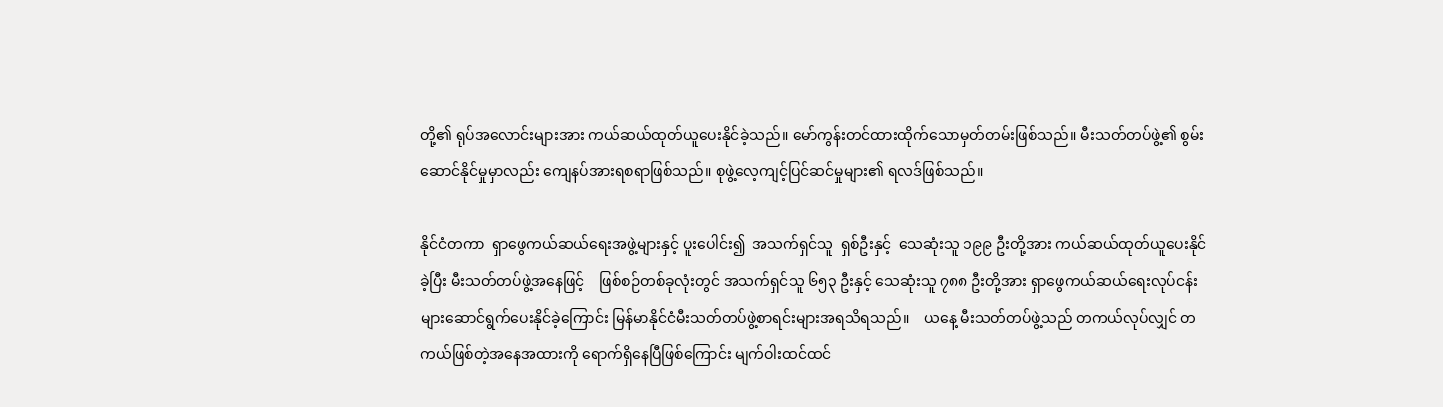တို့၏ ရုပ်အလောင်းများအား ကယ်ဆယ်ထုတ်ယူပေးနိုင်ခဲ့သည်။ မော်ကွန်းတင်ထားထိုက်သောမှတ်တမ်းဖြစ်သည်။ မီးသတ်တပ်ဖွဲ့၏ စွမ်းဆောင်နိုင်မှုမှာလည်း ကျေနပ်အားရစရာဖြစ်သည်။ စုဖွဲ့လေ့ကျင့်ပြင်ဆင်မှုများ၏ ရလဒ်ဖြစ်သည်။

နိုင်ငံတကာ  ရှာဖွေကယ်ဆယ်ရေးအဖွဲ့များနှင့် ပူးပေါင်း၍  အသက်ရှင်သူ  ရှစ်ဦးနှင့်  သေဆုံးသူ ၁၉၉ ဦးတို့အား ကယ်ဆယ်ထုတ်ယူပေးနိုင်ခဲ့ပြီး မီးသတ်တပ်ဖွဲ့အနေဖြင့်    ဖြစ်စဉ်တစ်ခုလုံးတွင် အသက်ရှင်သူ ၆၅၃ ဦးနှင့် သေဆုံးသူ ၇၈၈ ဦးတို့အား ရှာဖွေကယ်ဆယ်ရေးလုပ်ငန်းများဆောင်ရွက်ပေးနိုင်ခဲ့ကြောင်း မြန်မာနိုင်ငံမီးသတ်တပ်ဖွဲ့စာရင်းများအရသိရသည်။    ယနေ့ မီးသတ်တပ်ဖွဲ့သည် တကယ်လုပ်လျှင် တကယ်ဖြစ်တဲ့အနေအထားကို ရောက်ရှိနေပြီဖြစ်ကြောင်း မျက်ဝါးထင်ထင်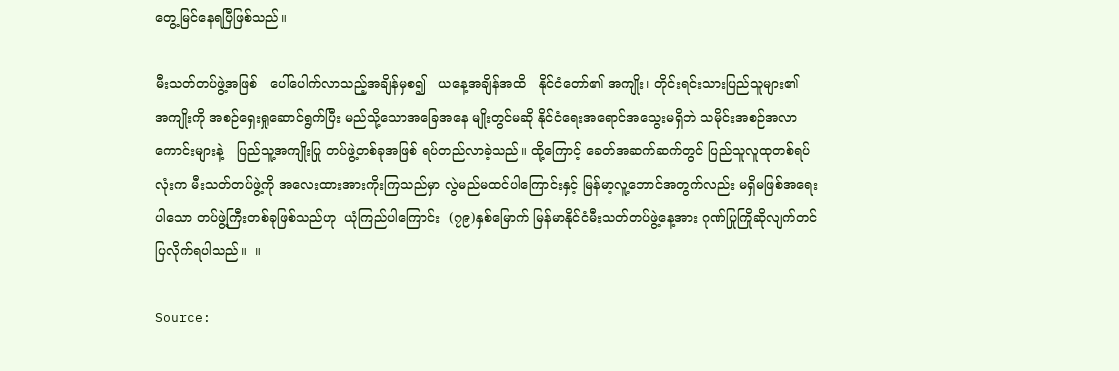တွေ့မြင်နေရပြီဖြစ်သည်။

မီးသတ်တပ်ဖွဲ့အဖြစ်   ပေါ်ပေါက်လာသည့်အချိန်မှစ၍   ယနေ့အချိန်အထိ   နိုင်ငံတော်၏ အကျိုး၊ တိုင်းရင်းသားပြည်သူများ၏   အကျိုးကို အစဉ်ရှေးရှုဆောင်ရွက်ပြီး မည်သို့သောအခြေအနေ မျိုးတွင်မဆို နိုင်ငံရေးအရောင်အသွေးမရှိဘဲ သမိုင်းအစဉ်အလာကောင်းများနဲ့   ပြည်သူ့အကျိုးပြု တပ်ဖွဲ့တစ်ခုအဖြစ် ရပ်တည်လာခဲ့သည်။ ထို့ကြောင့် ခေတ်အဆက်ဆက်တွင် ပြည်သူလူထုတစ်ရပ်လုံးက မီးသတ်တပ်ဖွဲ့ကို အလေးထားအားကိုးကြသည်မှာ လွဲမည်မထင်ပါကြောင်းနှင့် မြန်မာ့လူ့ဘောင်အတွက်လည်း မရှိမဖြစ်အရေးပါသော တပ်ဖွဲ့ကြီးတစ်ခုဖြစ်သည်ဟု  ယုံကြည်ပါကြောင်း  (၇၉)နှစ်မြောက် မြန်မာနိုင်ငံမီးသတ်တပ်ဖွဲ့နေ့အား ဂုဏ်ပြုကြိုဆိုလျက်တင်ပြလိုက်ရပါသည်။  ။

Source: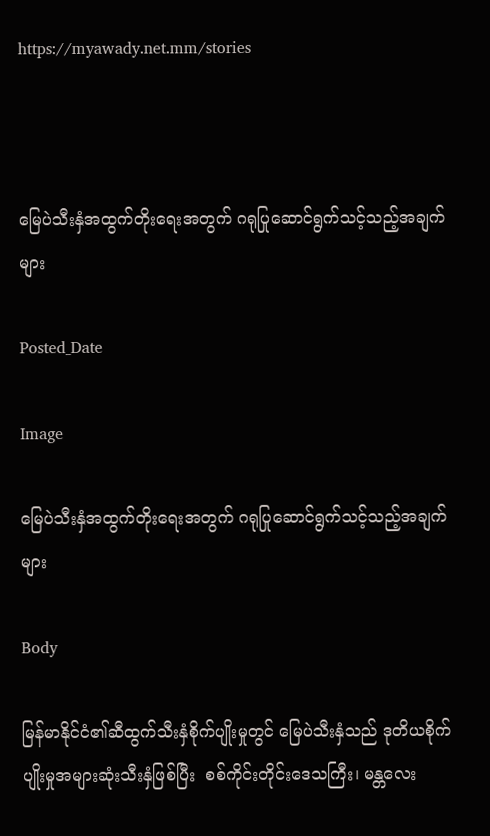https://myawady.net.mm/stories



မြေပဲသီးနှံအထွက်တိုးရေးအတွက် ဂရုပြုဆောင်ရွက်သင့်သည့်အချက်များ

Posted_Date

Image

မြေပဲသီးနှံအထွက်တိုးရေးအတွက် ဂရုပြုဆောင်ရွက်သင့်သည့်အချက်များ

Body

မြန်မာနိုင်ငံ၏ဆီထွက်သီးနှံစိုက်ပျိုးမှုတွင် မြေပဲသီးနှံသည် ဒုတိယစိုက်ပျိုးမှုအများဆုံးသီးနှံဖြစ်ပြီး  စစ်ကိုင်းတိုင်းဒေသကြီး၊ မန္တလေး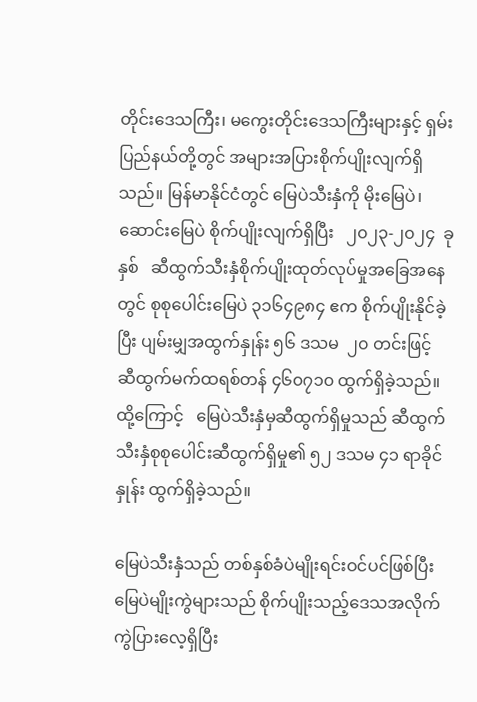တိုင်းဒေသကြီး၊ မကွေးတိုင်းဒေသကြီးများနှင့် ရှမ်းပြည်နယ်တို့တွင် အများအပြားစိုက်ပျိုးလျက်ရှိသည်။ မြန်မာနိုင်ငံတွင် မြေပဲသီးနှံကို မိုးမြေပဲ၊ ဆောင်းမြေပဲ စိုက်ပျိုးလျက်ရှိပြီး   ၂၀၂၃-၂၀၂၄  ခုနှစ်   ဆီထွက်သီးနှံစိုက်ပျိုးထုတ်လုပ်မှုအခြေအနေတွင် စုစုပေါင်းမြေပဲ ၃၁၆၄၉၈၄ ဧက စိုက်ပျိုးနိုင်ခဲ့ပြီး ပျမ်းမျှအထွက်နှုန်း ၅၆ ဒသမ  ၂၀ တင်းဖြင့် ဆီထွက်မက်ထရစ်တန် ၄၆၀၇၁၀ ထွက်ရှိခဲ့သည်။ ထို့ကြောင့်   မြေပဲသီးနှံမှဆီထွက်ရှိမှုသည် ဆီထွက်သီးနှံစုစုပေါင်းဆီထွက်ရှိမှု၏ ၅၂ ဒသမ ၄၁ ရာခိုင်နှုန်း ထွက်ရှိခဲ့သည်။

မြေပဲသီးနှံသည် တစ်နှစ်ခံပဲမျိုးရင်းဝင်ပင်ဖြစ်ပြီး မြေပဲမျိုးကွဲများသည် စိုက်ပျိုးသည့်ဒေသအလိုက် ကွဲပြားလေ့ရှိပြီး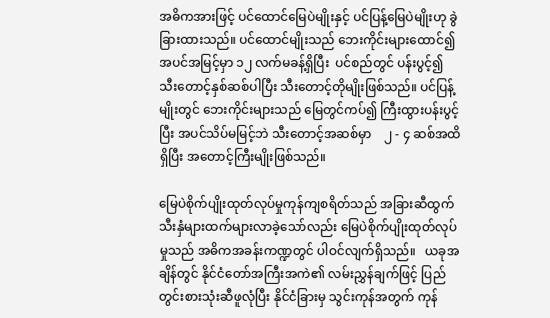အဓိကအားဖြင့် ပင်ထောင်မြေပဲမျိုးနှင့် ပင်ပြန့်မြေပဲမျိုးဟု ခွဲခြားထားသည်။ ပင်ထောင်မျိုးသည် ဘေးကိုင်းများထောင်၍ အပင်အမြင့်မှာ ၁၂ လက်မခန့်ရှိပြီး  ပင်စည်တွင် ပန်းပွင့်၍ သီးတောင့်နှစ်ဆစ်ပါပြီး သီးတောင့်တိုမျိုးဖြစ်သည်။ ပင်ပြန့်မျိုးတွင် ဘေးကိုင်းများသည် မြေတွင်ကပ်၍ ကြီးထွားပန်းပွင့်ပြီး အပင်သိပ်မမြင့်ဘဲ သီးတောင့်အဆစ်မှာ    ၂ - ၄ ဆစ်အထိရှိပြီး အတောင့်ကြီးမျိုးဖြစ်သည်။

မြေပဲစိုက်ပျိုးထုတ်လုပ်မှုကုန်ကျစရိတ်သည် အခြားဆီထွက်သီးနှံများထက်များလာခဲ့သော်လည်း မြေပဲစိုက်ပျိုးထုတ်လုပ်မှုသည် အဓိကအခန်းကဏ္ဍတွင် ပါဝင်လျက်ရှိသည်။   ယခုအချိန်တွင် နိုင်ငံတော်အကြီးအကဲ၏ လမ်းညွှန်ချက်ဖြင့် ပြည်တွင်းစားသုံးဆီဖူလုံပြီး နိုင်ငံခြားမှ သွင်းကုန်အတွက် ကုန်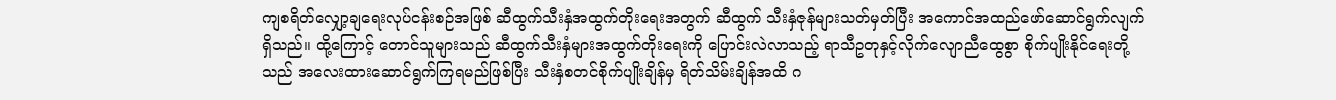ကျစရိတ်လျှော့ချရေးလုပ်ငန်းစဉ်အဖြစ် ဆီထွက်သီးနှံအထွက်တိုးရေးအတွက် ဆီထွက် သီးနှံဇုန်များသတ်မှတ်ပြီး အကောင်အထည်ဖော်ဆောင်ရွက်လျက်ရှိသည်။ ထို့ကြောင့် တောင်သူများသည် ဆီထွက်သီးနှံများအထွက်တိုးရေးကို ပြောင်းလဲလာသည့် ရာသီဥတုနှင့်လိုက်လျောညီထွေစွာ စိုက်ပျိုးနိုင်ရေးတို့သည် အလေးထားဆောင်ရွက်ကြရမည်ဖြစ်ပြီး သီးနှံစတင်စိုက်ပျိုးချိန်မှ ရိတ်သိမ်းချိန်အထိ ဂ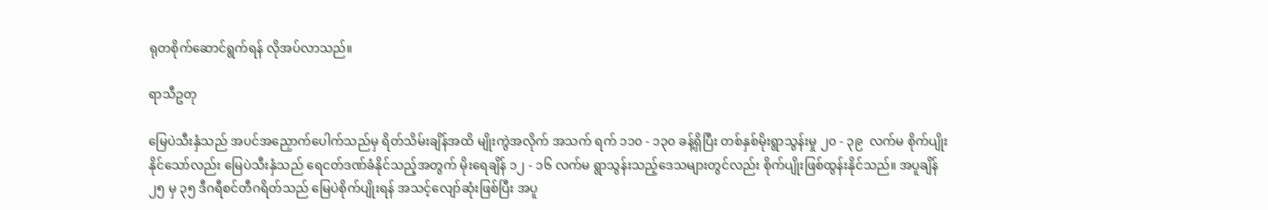ရုတစိုက်ဆောင်ရွက်ရန် လိုအပ်လာသည်။

ရာသီဥတု

မြေပဲသီးနှံသည် အပင်အညှောက်ပေါက်သည်မှ ရိတ်သိမ်းချိန်အထိ မျိုးကွဲအလိုက် အသက် ရက် ၁၁၀ - ၁၃၀ ခန့်ရှိပြီး တစ်နှစ်မိုးရွာသွန်းမှု ၂၀ - ၃၉  လက်မ စိုက်ပျိုးနိုင်သော်လည်း မြေပဲသီးနှံသည် ရေငတ်ဒဏ်ခံနိုင်သည့်အတွက် မိုးရေချိန် ၁၂ - ၁၆ လက်မ ရွာသွန်းသည့်ဒေသများတွင်လည်း စိုက်ပျိုးဖြစ်ထွန်းနိုင်သည်။ အပူချိန် ၂၅ မှ ၃၅ ဒီဂရီစင်တီဂရိတ်သည် မြေပဲစိုက်ပျိုးရန် အသင့်လျော်ဆုံးဖြစ်ပြီး အပူ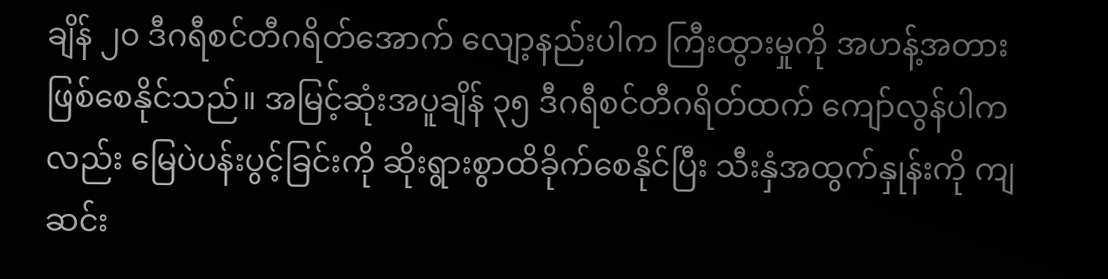ချိန် ၂၀ ဒီဂရီစင်တီဂရိတ်အောက် လျော့နည်းပါက ကြီးထွားမှုကို အဟန့်အတားဖြစ်စေနိုင်သည်။ အမြင့်ဆုံးအပူချိန် ၃၅ ဒီဂရီစင်တီဂရိတ်ထက် ကျော်လွန်ပါကလည်း မြေပဲပန်းပွင့်ခြင်းကို ဆိုးရွားစွာထိခိုက်စေနိုင်ပြီး သီးနှံအထွက်နှုန်းကို ကျဆင်း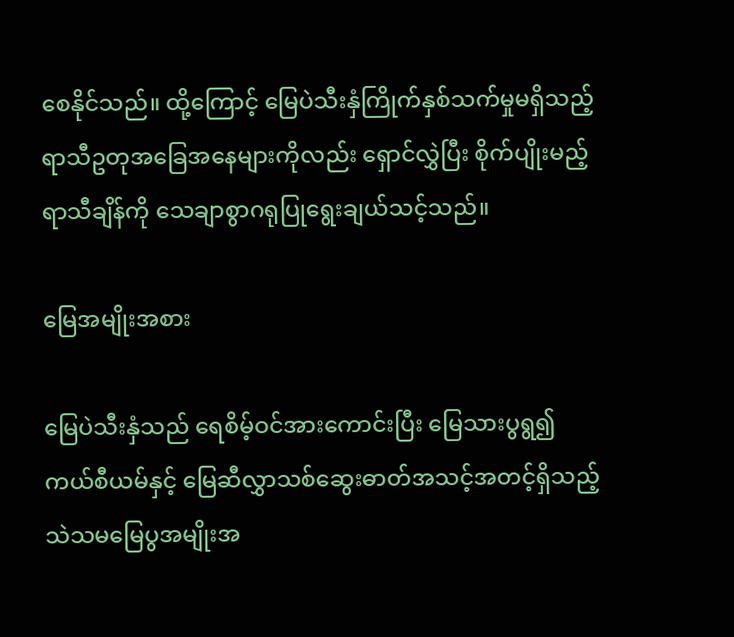စေနိုင်သည်။ ထို့ကြောင့် မြေပဲသီးနှံကြိုက်နှစ်သက်မှုမရှိသည့် ရာသီဥတုအခြေအနေများကိုလည်း ရှောင်လွှဲပြီး စိုက်ပျိုးမည့်ရာသီချိန်ကို သေချာစွာဂရုပြုရွေးချယ်သင့်သည်။

မြေအမျိုးအစား

မြေပဲသီးနှံသည် ရေစိမ့်ဝင်အားကောင်းပြီး မြေသားပွရွ၍ ကယ်စီယမ်နှင့် မြေဆီလွှာသစ်ဆွေးဓာတ်အသင့်အတင့်ရှိသည့် သဲသမမြေပွအမျိုးအ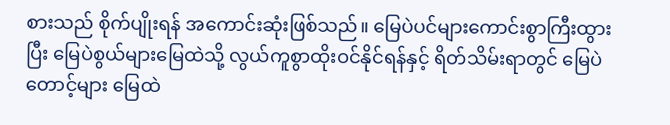စားသည် စိုက်ပျိုးရန် အကောင်းဆုံးဖြစ်သည်။ မြေပဲပင်များကောင်းစွာကြီးထွားပြီး မြေပဲစွယ်များမြေထဲသို့ လွယ်ကူစွာထိုးဝင်နိုင်ရန်နှင့် ရိတ်သိမ်းရာတွင် မြေပဲတောင့်များ မြေထဲ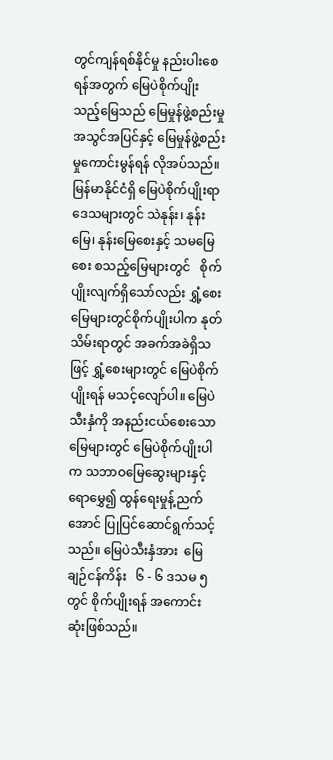တွင်ကျန်ရစ်နိုင်မှု နည်းပါးစေရန်အတွက် မြေပဲစိုက်ပျိုးသည့်မြေသည် မြေမှုန်ဖွဲ့စည်းမှုအသွင်အပြင်နှင့် မြေမှုန်ဖွဲ့စည်းမှုကောင်းမွန်ရန် လိုအပ်သည်။ မြန်မာနိုင်ငံရှိ မြေပဲစိုက်ပျိုးရာဒေသများတွင် သဲနုန်း၊ နုန်းမြေ၊ နုန်းမြေစေးနှင့် သမမြေစေး စသည့်မြေများတွင်   စိုက်ပျိုးလျက်ရှိသော်လည်း ရွှံ့စေးမြေများတွင်စိုက်ပျိုးပါက နုတ်သိမ်းရာတွင် အခက်အခဲရှိသဖြင့် ရွှံ့စေးများတွင် မြေပဲစိုက်ပျိုးရန် မသင့်လျော်ပါ။ မြေပဲသီးနှံကို အနည်းငယ်စေးသောမြေများတွင် မြေပဲစိုက်ပျိုးပါက သဘာဝမြေဆွေးများနှင့်ရောမွှေ၍ ထွန်ရေးမှုန့်ညက်အောင် ပြုပြင်ဆောင်ရွက်သင့်သည်။ မြေပဲသီးနှံအား  မြေချဉ်ငန်ကိန်း   ၆ - ၆ ဒသမ ၅   တွင် စိုက်ပျိုးရန် အကောင်းဆုံးဖြစ်သည်။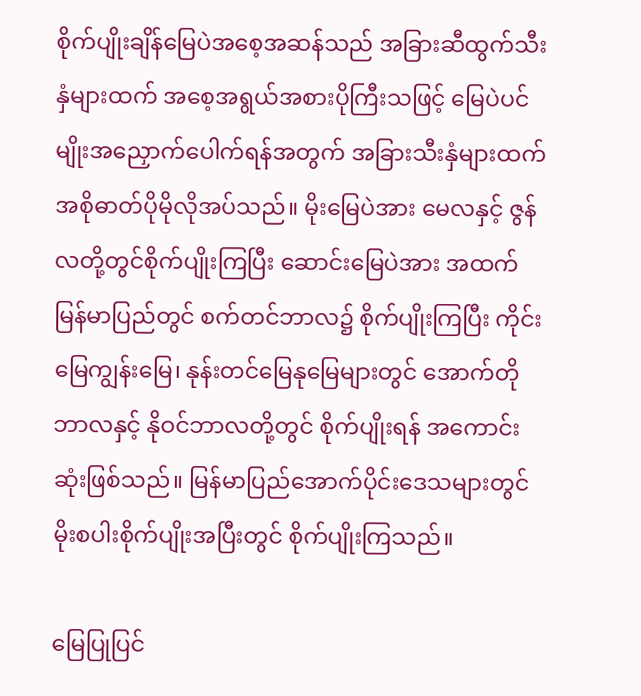စိုက်ပျိုးချိန်မြေပဲအစေ့အဆန်သည် အခြားဆီထွက်သီးနှံများထက် အစေ့အရွယ်အစားပိုကြီးသဖြင့် မြေပဲပင်မျိုးအညှောက်ပေါက်ရန်အတွက် အခြားသီးနှံများထက် အစိုဓာတ်ပိုမိုလိုအပ်သည်။ မိုးမြေပဲအား မေလနှင့် ဇွန်လတို့တွင်စိုက်ပျိုးကြပြီး ဆောင်းမြေပဲအား အထက်မြန်မာပြည်တွင် စက်တင်ဘာလ၌ စိုက်ပျိုးကြပြီး ကိုင်းမြေကျွန်းမြေ၊ နုန်းတင်မြေနုမြေများတွင် အောက်တိုဘာလနှင့် နိုဝင်ဘာလတို့တွင် စိုက်ပျိုးရန် အကောင်းဆုံးဖြစ်သည်။ မြန်မာပြည်အောက်ပိုင်းဒေသများတွင် မိုးစပါးစိုက်ပျိုးအပြီးတွင် စိုက်ပျိုးကြသည်။

မြေပြုပြင်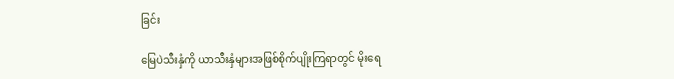ခြင်း

မြေပဲသီးနှံကို ယာသီးနှံများအဖြစ်စိုက်ပျိုးကြရာတွင် မိုးရေ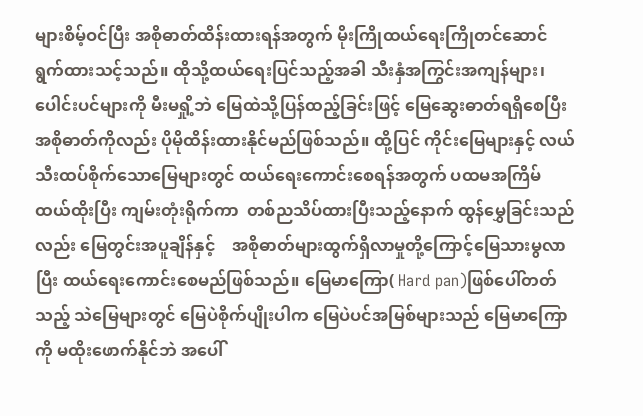များစိမ့်ဝင်ပြီး အစိုဓာတ်ထိန်းထားရန်အတွက် မိုးကြိုထယ်ရေးကြိုတင်ဆောင်ရွက်ထားသင့်သည်။ ထိုသို့ထယ်ရေးပြင်သည့်အခါ သီးနှံအကြွင်းအကျန်များ၊ ပေါင်းပင်များကို မီးမရှို့ဘဲ မြေထဲသို့ပြန်ထည့်ခြင်းဖြင့် မြေဆွေးဓာတ်ရရှိစေပြီး အစိုဓာတ်ကိုလည်း ပိုမိုထိန်းထားနိုင်မည်ဖြစ်သည်။ ထို့ပြင် ကိုင်းမြေများနှင့် လယ်သီးထပ်စိုက်သောမြေများတွင် ထယ်ရေးကောင်းစေရန်အတွက် ပထမအကြိမ်ထယ်ထိုးပြီး ကျမ်းတုံးရိုက်ကာ  တစ်ညသိပ်ထားပြီးသည့်နောက် ထွန်မွှေခြင်းသည်လည်း မြေတွင်းအပူချိန်နှင့်    အစိုဓာတ်များထွက်ရှိလာမှုတို့ကြောင့်မြေသားမွလာပြီး ထယ်ရေးကောင်းစေမည်ဖြစ်သည်။ မြေမာကြော( Hard pan)ဖြစ်ပေါ်တတ်သည့် သဲမြေများတွင် မြေပဲစိုက်ပျိုးပါက မြေပဲပင်အမြစ်များသည် မြေမာကြောကို မထိုးဖောက်နိုင်ဘဲ အပေါ်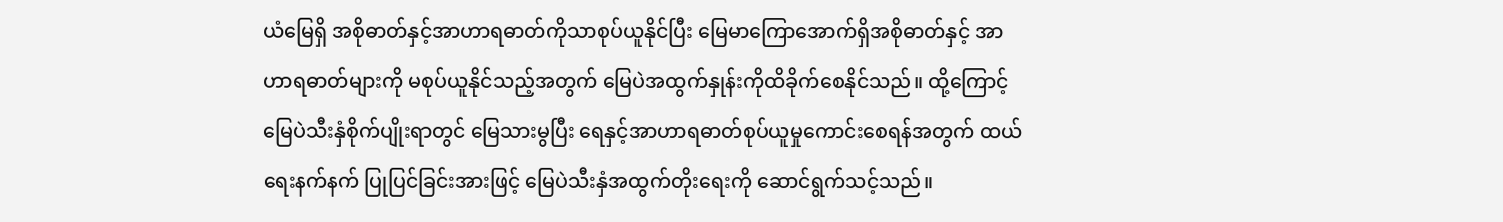ယံမြေရှိ အစိုဓာတ်နှင့်အာဟာရဓာတ်ကိုသာစုပ်ယူနိုင်ပြီး မြေမာကြောအောက်ရှိအစိုဓာတ်နှင့် အာဟာရဓာတ်များကို မစုပ်ယူနိုင်သည့်အတွက် မြေပဲအထွက်နှုန်းကိုထိခိုက်စေနိုင်သည်။ ထို့ကြောင့်  မြေပဲသီးနှံစိုက်ပျိုးရာတွင် မြေသားမွပြီး ရေနှင့်အာဟာရဓာတ်စုပ်ယူမှုကောင်းစေရန်အတွက် ထယ်ရေးနက်နက် ပြုပြင်ခြင်းအားဖြင့် မြေပဲသီးနှံအထွက်တိုးရေးကို ဆောင်ရွက်သင့်သည်။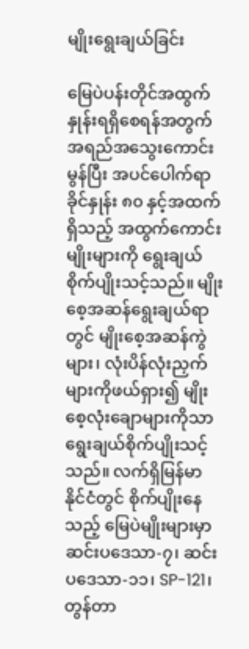မျိုးရွေးချယ်ခြင်း

မြေပဲပန်းတိုင်အထွက်နှုန်းရရှိစေရန်အတွက် အရည်အသွေးကောင်းမွန်ပြီး အပင်ပေါက်ရာခိုင်နှုန်း ၈၀ နှင့်အထက်ရှိသည့် အထွက်ကောင်းမျိုးများကို ရွေးချယ်စိုက်ပျိုးသင့်သည်။ မျိုးစေ့အဆန်ရွေးချယ်ရာတွင် မျိုးစေ့အဆန်ကွဲများ၊ လုံးပိန်လုံးညှက်များကိုဖယ်ရှား၍ မျိုးစေ့လုံးချောများကိုသာ   ရွေးချယ်စိုက်ပျိုးသင့်သည်။ လက်ရှိမြန်မာနိုင်ငံတွင် စိုက်ပျိုးနေသည့် မြေပဲမျိုးများမှာ ဆင်းပဒေသာ-၇၊ ဆင်းပဒေသာ-၁၁၊ SP-121၊ တွန်တာ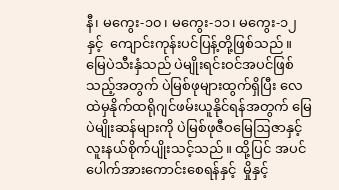နီ၊ မကွေး-၁၀၊ မကွေး-၁၁၊ မကွေး-၁၂ နှင့်  ကျောင်းကုန်းပင်ပြန့်တို့ဖြစ်သည်။ မြေပဲသီးနှံသည် ပဲမျိုးရင်းဝင်အပင်ဖြစ်သည့်အတွက် ပဲမြစ်ဖုများထွက်ရှိပြီး လေထဲမှနိုက်ထရိုဂျင်ဖမ်းယူနိုင်ရန်အတွက် မြေပဲမျိုးဆန်များကို ပဲမြစ်ဖုဇီဝမြေဩဇာနှင့် လူးနယ်စိုက်ပျိုးသင့်သည်။ ထို့ပြင် အပင်ပေါက်အားကောင်းစေရန်နှင့်  မှိုနှင့်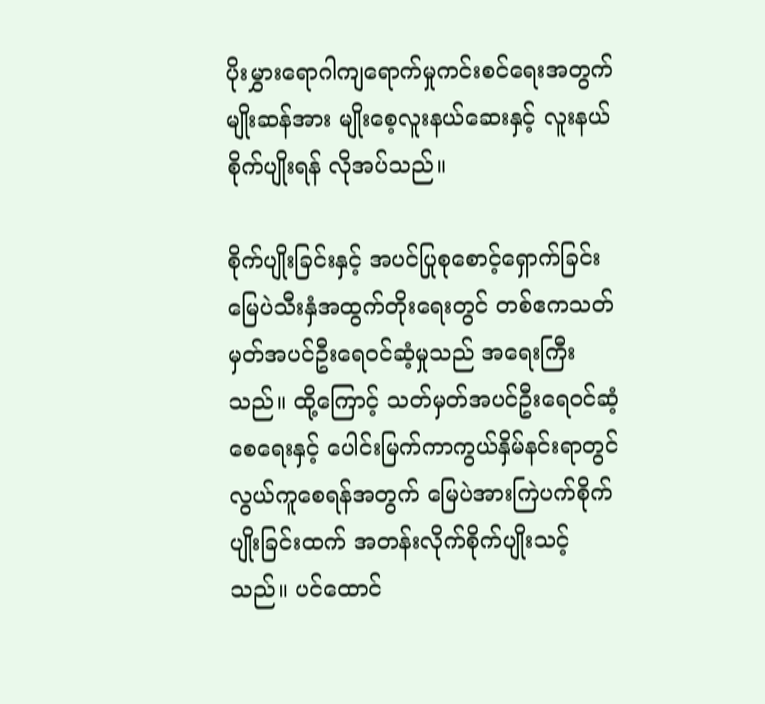ပိုးမွှားရောဂါကျရောက်မှုကင်းစင်ရေးအတွက် မျိုးဆန်အား မျိုးစေ့လူးနယ်ဆေးနှင့် လူးနယ်စိုက်ပျိုးရန် လိုအပ်သည်။

စိုက်ပျိုးခြင်းနှင့် အပင်ပြုစုစောင့်ရှောက်ခြင်းမြေပဲသီးနှံအထွက်တိုးရေးတွင် တစ်ဧကသတ်မှတ်အပင်ဦးရေဝင်ဆံ့မှုသည် အရေးကြီးသည်။ ထို့ကြောင့် သတ်မှတ်အပင်ဦးရေဝင်ဆံ့စေရေးနှင့် ပေါင်းမြက်ကာကွယ်နှိမ်နင်းရာတွင် လွယ်ကူစေရန်အတွက် မြေပဲအားကြဲပက်စိုက်ပျိုးခြင်းထက် အတန်းလိုက်စိုက်ပျိုးသင့်သည်။ ပင်ထောင်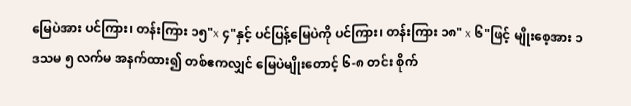မြေပဲအား ပင်ကြား၊ တန်းကြား ၁၅"x ၄"နှင့် ပင်ပြန့်မြေပဲကို ပင်ကြား၊ တန်းကြား ၁၈" x ၆"ဖြင့် မျိုးစေ့အား ၁ ဒသမ ၅ လက်မ အနက်ထား၍ တစ်ဧကလျှင် မြေပဲမျိုးတောင့် ၆-၈ တင်း စိုက်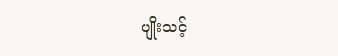ပျိုးသင့်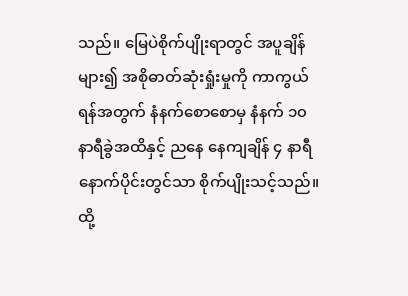သည်။ မြေပဲစိုက်ပျိုးရာတွင် အပူချိန်များ၍ အစိုဓာတ်ဆုံးရှုံးမှုကို ကာကွယ်ရန်အတွက် နံနက်စောစောမှ နံနက် ၁၀ နာရီခွဲအထိနှင့် ညနေ နေကျချိန် ၄ နာရီနောက်ပိုင်းတွင်သာ စိုက်ပျိုးသင့်သည်။ ထို့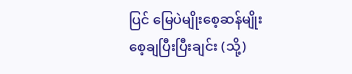ပြင် မြေပဲမျိုးစေ့ဆန်မျိုးစေ့ချပြီးပြီးချင်း (သို့)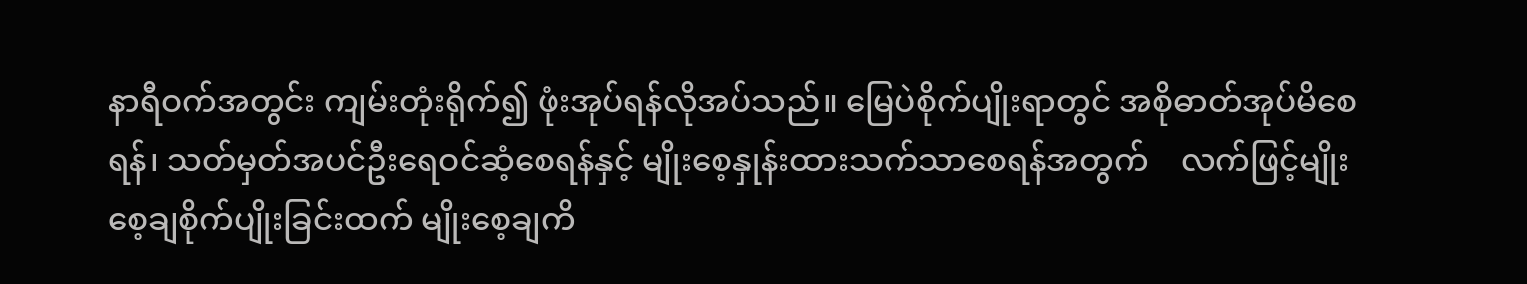နာရီဝက်အတွင်း ကျမ်းတုံးရိုက်၍ ဖုံးအုပ်ရန်လိုအပ်သည်။ မြေပဲစိုက်ပျိုးရာတွင် အစိုဓာတ်အုပ်မိစေရန်၊ သတ်မှတ်အပင်ဦးရေဝင်ဆံ့စေရန်နှင့် မျိုးစေ့နှုန်းထားသက်သာစေရန်အတွက်    လက်ဖြင့်မျိုးစေ့ချစိုက်ပျိုးခြင်းထက် မျိုးစေ့ချကိ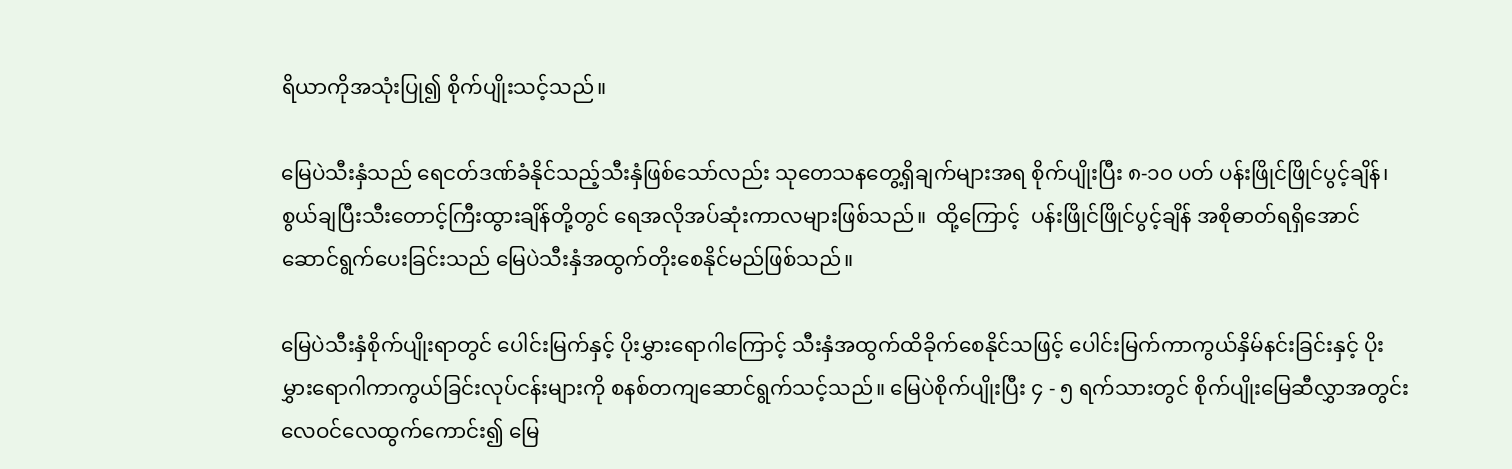ရိယာကိုအသုံးပြု၍ စိုက်ပျိုးသင့်သည်။

မြေပဲသီးနှံသည် ရေငတ်ဒဏ်ခံနိုင်သည့်သီးနှံဖြစ်သော်လည်း သုတေသနတွေ့ရှိချက်များအရ စိုက်ပျိုးပြီး ၈-၁၀ ပတ် ပန်းဖြိုင်ဖြိုင်ပွင့်ချိန်၊ စွယ်ချပြီးသီးတောင့်ကြီးထွားချိန်တို့တွင် ရေအလိုအပ်ဆုံးကာလများဖြစ်သည်။  ထို့ကြောင့်  ပန်းဖြိုင်ဖြိုင်ပွင့်ချိန် အစိုဓာတ်ရရှိအောင်ဆောင်ရွက်ပေးခြင်းသည် မြေပဲသီးနှံအထွက်တိုးစေနိုင်မည်ဖြစ်သည်။

မြေပဲသီးနှံစိုက်ပျိုးရာတွင် ပေါင်းမြက်နှင့် ပိုးမွှားရောဂါကြောင့် သီးနှံအထွက်ထိခိုက်စေနိုင်သဖြင့် ပေါင်းမြက်ကာကွယ်နှိမ်နင်းခြင်းနှင့် ပိုးမွှားရောဂါကာကွယ်ခြင်းလုပ်ငန်းများကို စနစ်တကျဆောင်ရွက်သင့်သည်။ မြေပဲစိုက်ပျိုးပြီး ၄ - ၅ ရက်သားတွင် စိုက်ပျိုးမြေဆီလွှာအတွင်း လေဝင်လေထွက်ကောင်း၍ မြေ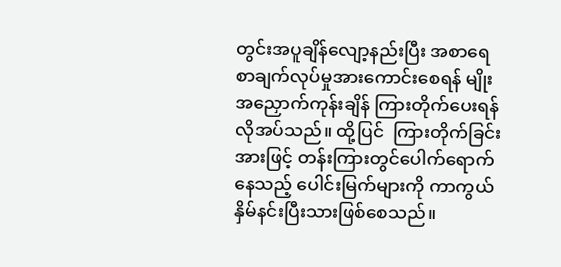တွင်းအပူချိန်လျော့နည်းပြီး အစာရေစာချက်လုပ်မှုအားကောင်းစေရန် မျိုးအညှောက်ကုန်းချိန် ကြားတိုက်ပေးရန်လိုအပ်သည်။ ထို့ပြင်  ကြားတိုက်ခြင်းအားဖြင့် တန်းကြားတွင်ပေါက်ရောက်နေသည့် ပေါင်းမြက်များကို ကာကွယ်နှိမ်နင်းပြီးသားဖြစ်စေသည်။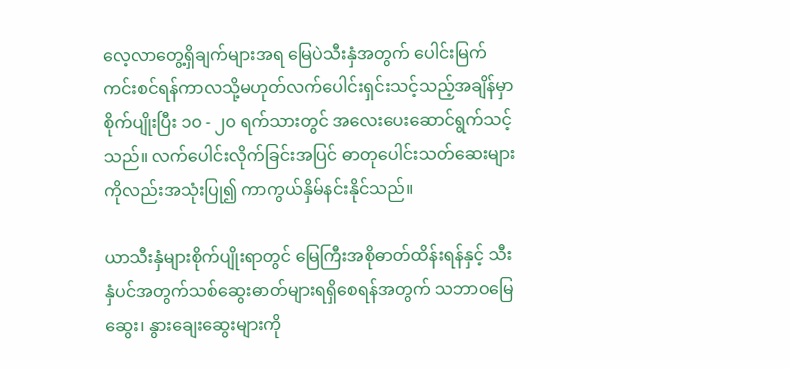လေ့လာတွေ့ရှိချက်များအရ မြေပဲသီးနှံအတွက် ပေါင်းမြက်ကင်းစင်ရန်ကာလသို့မဟုတ်လက်ပေါင်းရှင်းသင့်သည့်အချိန်မှာ စိုက်ပျိုးပြီး ၁၀ - ၂၀ ရက်သားတွင် အလေးပေးဆောင်ရွက်သင့်သည်။ လက်ပေါင်းလိုက်ခြင်းအပြင် ဓာတုပေါင်းသတ်ဆေးများကိုလည်းအသုံးပြု၍ ကာကွယ်နှိမ်နင်းနိုင်သည်။

ယာသီးနှံများစိုက်ပျိုးရာတွင် မြေကြီးအစိုဓာတ်ထိန်းရန်နှင့် သီးနှံပင်အတွက်သစ်ဆွေးဓာတ်များရရှိစေရန်အတွက် သဘာဝမြေဆွေး၊ နွားချေးဆွေးများကို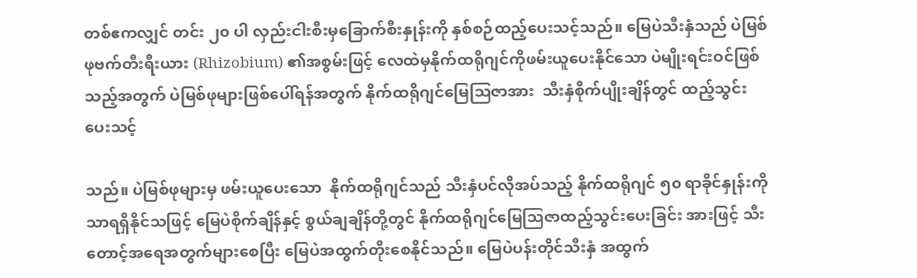တစ်ဧကလျှင် တင်း ၂၀ ပါ လှည်းငါးစီးမှခြောက်စီးနှုန်းကို နှစ်စဉ်ထည့်ပေးသင့်သည်။ မြေပဲသီးနှံသည် ပဲမြစ်ဖုဗက်တီးရီးယား (Rhizobium) ၏အစွမ်းဖြင့် လေထဲမှနိုက်ထရိုဂျင်ကိုဖမ်းယူပေးနိုင်သော ပဲမျိုးရင်းဝင်ဖြစ်သည့်အတွက် ပဲမြစ်ဖုများဖြစ်ပေါ်ရန်အတွက် နိုက်ထရိုဂျင်မြေဩဇာအား  သီးနှံစိုက်ပျိုးချိန်တွင် ထည့်သွင်းပေးသင့်

သည်။ ပဲမြစ်ဖုများမှ ဖမ်းယူပေးသော  နိုက်ထရိုဂျင်သည် သီးနှံပင်လိုအပ်သည့် နိုက်ထရိုဂျင် ၅၀ ရာခိုင်နှုန်းကို သာရရှိနိုင်သဖြင့် မြေပဲစိုက်ချိန်နှင့် စွယ်ချချိန်တို့တွင် နိုက်ထရိုဂျင်မြေဩဇာထည့်သွင်းပေးခြင်း အားဖြင့် သီးတောင့်အရေအတွက်များစေပြီး မြေပဲအထွက်တိုးစေနိုင်သည်။ မြေပဲပန်းတိုင်သီးနှံ အထွက်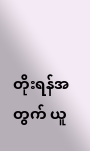တိုးရန်အတွက် ယူ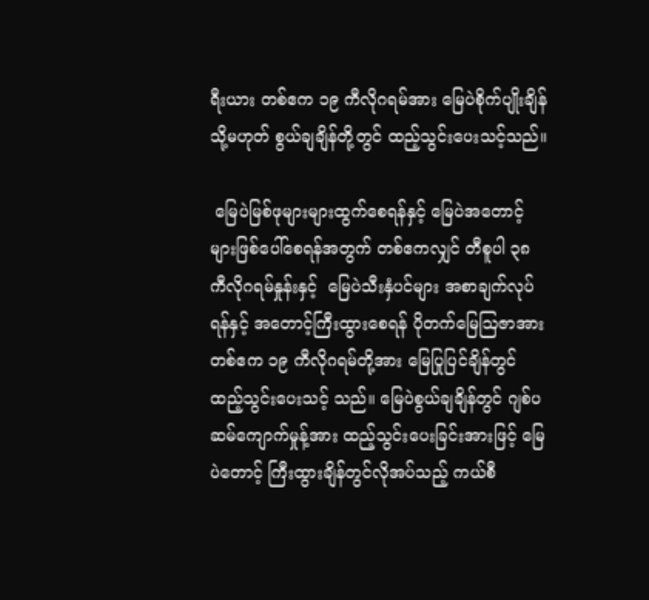ရီးယား တစ်ဧက ၁၉ ကီလိုဂရမ်အား မြေပဲစိုက်ပျိုးချိန် သို့မဟုတ် စွယ်ချချိန်တို့တွင် ထည့်သွင်းပေးသင့်သည်။

 မြေပဲမြစ်ဖုများများထွက်စေရန်နှင့် မြေပဲအတောင့်များဖြစ်ပေါ်စေရန်အတွက် တစ်ဧကလျှင် တီစူပါ ၃၈ ကီလိုဂရမ်နှုန်းနှင့်  မြေပဲသီးနှံပင်များ အစာချက်လုပ်ရန်နှင့် အတောင့်ကြီးထွားစေရန် ပိုတက်မြေဩဇာအား တစ်ဧက ၁၉ ကီလိုဂရမ်တို့အား မြေပြုပြင်ချိန်တွင် ထည့်သွင်းပေးသင့် သည်။ မြေပဲစွယ်ချချိန်တွင် ဂျစ်ပဆမ်ကျောက်မှုန့်အား ထည့်သွင်းပေးခြင်းအားဖြင့် မြေပဲတောင့် ကြီးထွားချိန်တွင်လိုအပ်သည့် ကယ်စီ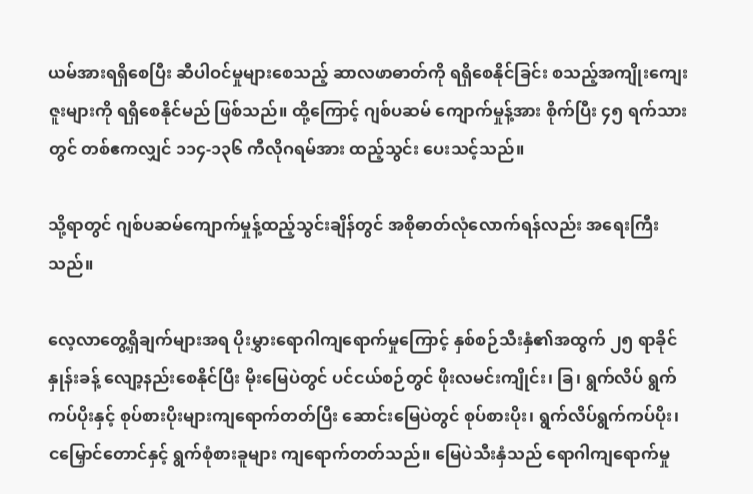ယမ်အားရရှိစေပြီး ဆီပါဝင်မှုများစေသည့် ဆာလဖာဓာတ်ကို ရရှိစေနိုင်ခြင်း စသည့်အကျိုးကျေးဇူးများကို ရရှိစေနိုင်မည် ဖြစ်သည်။ ထို့ကြောင့် ဂျစ်ပဆမ် ကျောက်မှုန့်အား စိုက်ပြီး ၄၅ ရက်သားတွင် တစ်ဧကလျှင် ၁၁၄-၁၃၆ ကီလိုဂရမ်အား ထည့်သွင်း ပေးသင့်သည်။

သို့ရာတွင် ဂျစ်ပဆမ်ကျောက်မှုန့်ထည့်သွင်းချိန်တွင် အစိုဓာတ်လုံလောက်ရန်လည်း အရေးကြီးသည်။

လေ့လာတွေ့ရှိချက်များအရ ပိုးမွှားရောဂါကျရောက်မှုကြောင့် နှစ်စဉ်သီးနှံ၏အထွက် ၂၅ ရာခိုင်နှုန်းခန့် လျော့နည်းစေနိုင်ပြီး မိုးမြေပဲတွင် ပင်ငယ်စဉ်တွင် ဖိုးလမင်းကျိုင်း၊ ခြ၊ ရွက်လိပ် ရွက်ကပ်ပိုးနှင့် စုပ်စားပိုးများကျရောက်တတ်ပြီး ဆောင်းမြေပဲတွင် စုပ်စားပိုး၊ ရွက်လိပ်ရွက်ကပ်ပိုး၊ ငမြှောင်တောင်နှင့် ရွက်စုံစားခူများ ကျရောက်တတ်သည်။ မြေပဲသီးနှံသည် ရောဂါကျရောက်မှု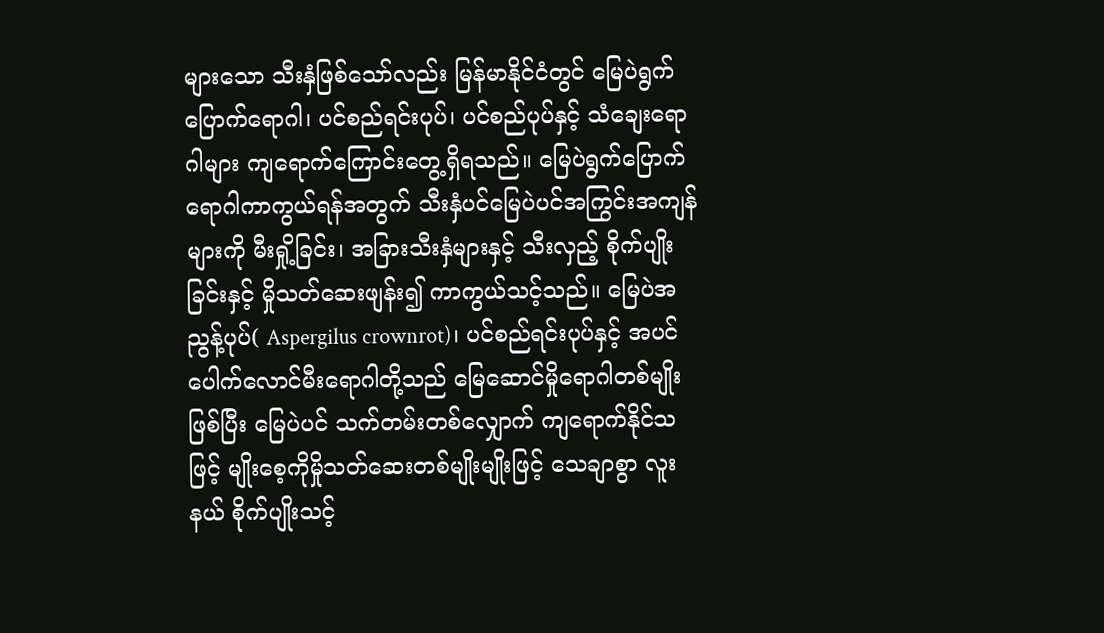များသော သီးနှံဖြစ်သော်လည်း မြန်မာနိုင်ငံတွင် မြေပဲရွက်ပြောက်ရောဂါ၊ ပင်စည်ရင်းပုပ်၊ ပင်စည်ပုပ်နှင့် သံချေးရောဂါများ ကျရောက်ကြောင်းတွေ့ရှိရသည်။ မြေပဲရွက်ပြောက်ရောဂါကာကွယ်ရန်အတွက် သီးနှံပင်မြေပဲပင်အကြွင်းအကျန်များကို မီးရှို့ခြင်း၊ အခြားသီးနှံများနှင့် သီးလှည့် စိုက်ပျိုးခြင်းနှင့် မှိုသတ်ဆေးဖျန်း၍ ကာကွယ်သင့်သည်။ မြေပဲအညွန့်ပုပ်( Aspergilus crownrot)၊ ပင်စည်ရင်းပုပ်နှင့် အပင်ပေါက်လောင်မီးရောဂါတို့သည် မြေဆောင်မှိုရောဂါတစ်မျိုးဖြစ်ပြီး မြေပဲပင် သက်တမ်းတစ်လျှောက် ကျရောက်နိုင်သဖြင့် မျိုးစေ့ကိုမှိုသတ်ဆေးတစ်မျိုးမျိုးဖြင့် သေချာစွာ လူးနယ် စိုက်ပျိုးသင့်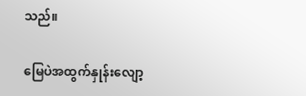သည်။

မြေပဲအထွက်နှုန်းလျော့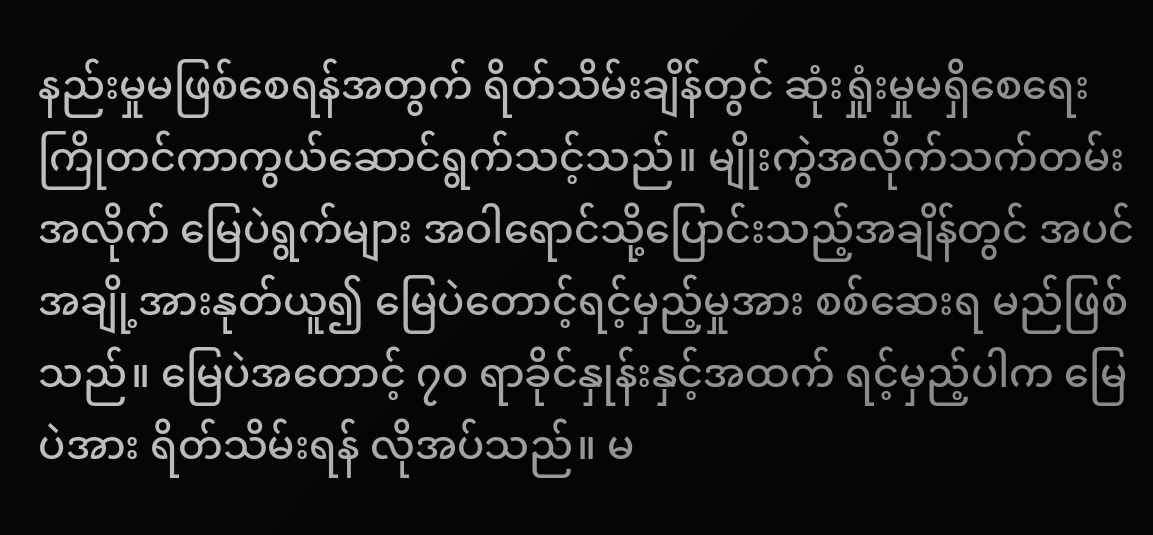နည်းမှုမဖြစ်စေရန်အတွက် ရိတ်သိမ်းချိန်တွင် ဆုံးရှုံးမှုမရှိစေရေး ကြိုတင်ကာကွယ်ဆောင်ရွက်သင့်သည်။ မျိုးကွဲအလိုက်သက်တမ်းအလိုက် မြေပဲရွက်များ အဝါရောင်သို့ပြောင်းသည့်အချိန်တွင် အပင်အချို့အားနုတ်ယူ၍ မြေပဲတောင့်ရင့်မှည့်မှုအား စစ်ဆေးရ မည်ဖြစ်သည်။ မြေပဲအတောင့် ၇၀ ရာခိုင်နှုန်းနှင့်အထက် ရင့်မှည့်ပါက မြေပဲအား ရိတ်သိမ်းရန် လိုအပ်သည်။ မ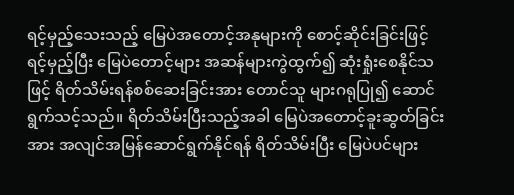ရင့်မှည့်သေးသည့် မြေပဲအတောင့်အနုများကို စောင့်ဆိုင်းခြင်းဖြင့် ရင့်မှည့်ပြီး မြေပဲတောင့်များ အဆန်များကွဲထွက်၍ ဆုံးရှုံးစေနိုင်သဖြင့် ရိတ်သိမ်းရန်စစ်ဆေးခြင်းအား တောင်သူ များဂရုပြု၍ ဆောင်ရွက်သင့်သည်။ ရိတ်သိမ်းပြီးသည့်အခါ မြေပဲအတောင့်ခူးဆွတ်ခြင်းအား အလျင်အမြန်ဆောင်ရွက်နိုင်ရန် ရိတ်သိမ်းပြီး မြေပဲပင်များ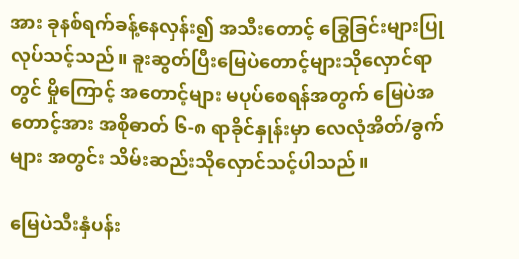အား ခုနစ်ရက်ခန့်နေလှန်း၍ အသီးတောင့် ခြွေခြင်းများပြုလုပ်သင့်သည်။ ခူးဆွတ်ပြီးမြေပဲတောင့်များသိုလှောင်ရာတွင် မှိုကြောင့် အတောင့်များ မပုပ်စေရန်အတွက် မြေပဲအတောင့်အား အစိုဓာတ် ၆-၈ ရာခိုင်နှုန်းမှာ လေလုံအိတ်/ခွက်များ အတွင်း သိမ်းဆည်းသိုလှောင်သင့်ပါသည်။

မြေပဲသီးနှံပန်း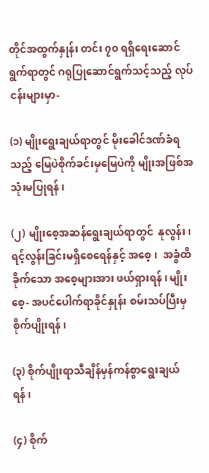တိုင်အထွက်နှုန်း တင်း ၇၀ ရရှိရေးဆောင်ရွက်ရာတွင် ဂရုပြုဆောင်ရွက်သင့်သည့် လုပ်ငန်းများမှာ-

(၁) မျိုးရွေးချယ်ရာတွင် မိုးခေါင်ဒဏ်ခံရသည့် မြေပဲစိုက်ခင်းမှမြေပဲကို မျိုးအဖြစ်အသုံးမပြုရန်၊

(၂) မျိုးစေ့အဆန်ရွေးချယ်ရာတွင်  နုလွန်း၊ ရင့်လွန်းခြင်းမရှိစေရေန်နှင့် အစေ့၊  အခွံထိခိုက်သော အစေ့များအား ဖယ်ရှားရန်၊ မျိုးစေ့- အပင်ပေါက်ရာခိုင်နှုန်း စမ်းသပ်ပြီးမှ စိုက်ပျိုးရန်၊

(၃) စိုက်ပျိုးရာသီချိန်မှန်ကန်စွာရွေးချယ်ရန်၊

(၄) စိုက်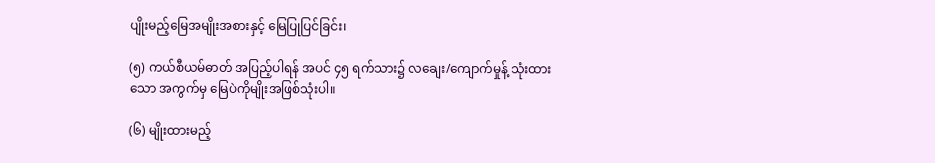ပျိုးမည့်မြေအမျိုးအစားနှင့် မြေပြုပြင်ခြင်း၊

(၅) ကယ်စီယမ်ဓာတ် အပြည့်ပါရန် အပင် ၄၅ ရက်သား၌ လချေး/ကျောက်မှုန့် သုံးထားသော အကွက်မှ မြေပဲကိုမျိုးအဖြစ်သုံးပါ။

(၆) မျိုးထားမည့်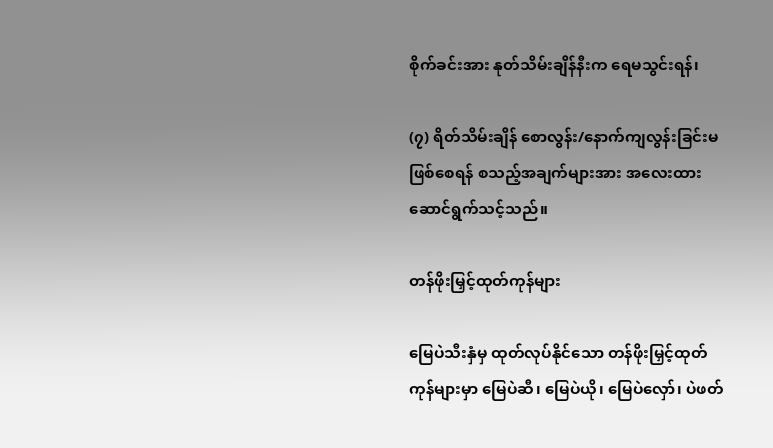စိုက်ခင်းအား နုတ်သိမ်းချိန်နီးက ရေမသွင်းရန်၊

(၇) ရိတ်သိမ်းချိန် စောလွန်း/နောက်ကျလွန်းခြင်းမဖြစ်စေရန် စသည့်အချက်များအား အလေးထား ဆောင်ရွက်သင့်သည်။

တန်ဖိုးမြှင့်ထုတ်ကုန်များ

မြေပဲသီးနှံမှ ထုတ်လုပ်နိုင်သော တန်ဖိုးမြှင့်ထုတ်ကုန်များမှာ မြေပဲဆီ၊ မြေပဲယို၊ မြေပဲလှော်၊ ပဲဖတ်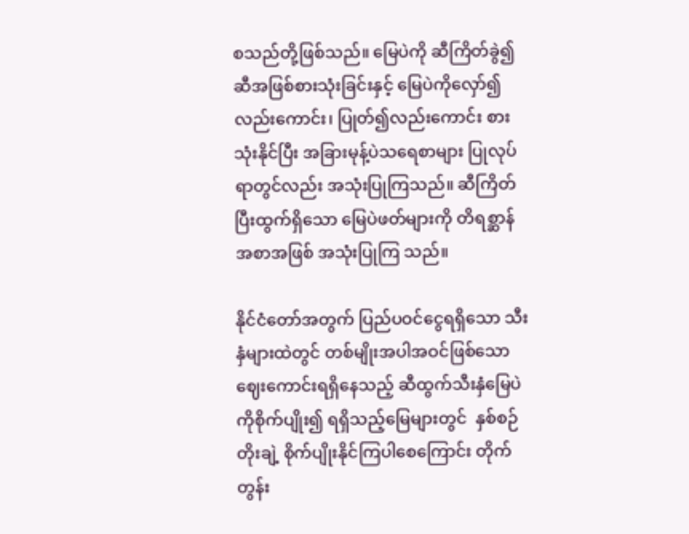စသည်တို့ဖြစ်သည်။ မြေပဲကို ဆီကြိတ်ခွဲ၍ ဆီအဖြစ်စားသုံးခြင်းနှင့် မြေပဲကိုလှော်၍ လည်းကောင်း၊ ပြုတ်၍လည်းကောင်း စားသုံးနိုင်ပြီး အခြားမုန့်ပဲသရေစာများ ပြုလုပ်ရာတွင်လည်း အသုံးပြုကြသည်။ ဆီကြိတ်ပြီးထွက်ရှိသော မြေပဲဖတ်များကို တိရစ္ဆာန်အစာအဖြစ် အသုံးပြုကြ သည်။

နိုင်ငံတော်အတွက် ပြည်ပဝင်ငွေရရှိသော သီးနှံများထဲတွင် တစ်မျိုးအပါအဝင်ဖြစ်သော ဈေးကောင်းရရှိနေသည့် ဆီထွက်သီးနှံမြေပဲကိုစိုက်ပျိုး၍ ရရှိသည့်မြေများတွင်  နှစ်စဉ်တိုးချဲ့ စိုက်ပျိုးနိုင်ကြပါစေကြောင်း တိုက်တွန်း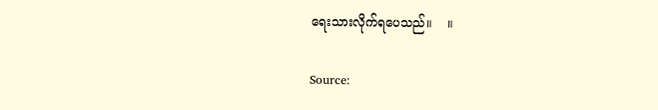ရေးသားလိုက်ရပေသည်။    ။

Source: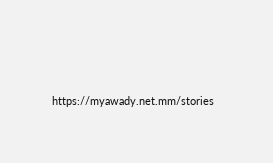https://myawady.net.mm/stories